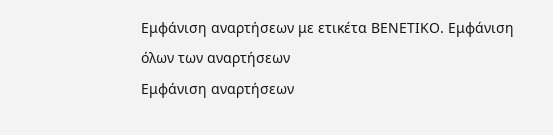Εμφάνιση αναρτήσεων με ετικέτα ΒΕΝΕΤΙΚΟ. Εμφάνιση όλων των αναρτήσεων
Εμφάνιση αναρτήσεων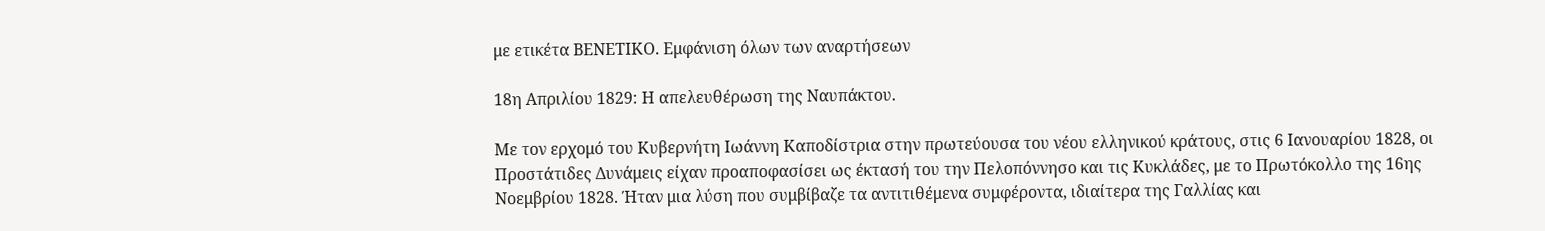με ετικέτα ΒΕΝΕΤΙΚΟ. Εμφάνιση όλων των αναρτήσεων

18η Απριλίου 1829: Η απελευθέρωση της Ναυπάκτου.

Με τον ερχομό του Κυβερνήτη Ιωάννη Καποδίστρια στην πρωτεύουσα του νέου ελληνικού κράτους, στις 6 Ιανουαρίου 1828, οι Προστάτιδες Δυνάμεις είχαν προαποφασίσει ως έκτασή του την Πελοπόννησο και τις Κυκλάδες, με το Πρωτόκολλο της 16ης Νοεμβρίου 1828. Ήταν μια λύση που συμβίβαζε τα αντιτιθέμενα συμφέροντα, ιδιαίτερα της Γαλλίας και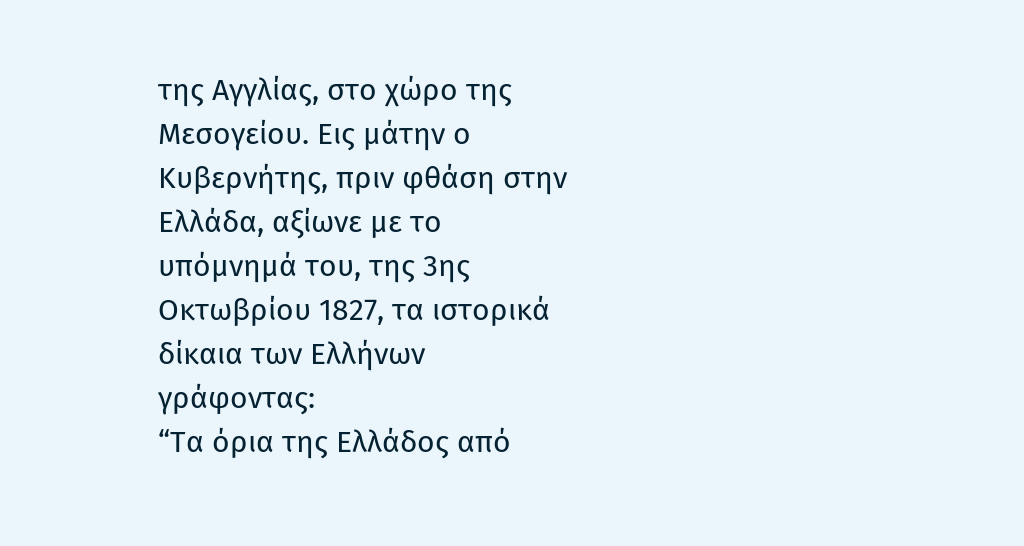της Αγγλίας, στο χώρο της Μεσογείου. Εις μάτην ο Κυβερνήτης, πριν φθάση στην Ελλάδα, αξίωνε με το υπόμνημά του, της 3ης Οκτωβρίου 1827, τα ιστορικά δίκαια των Ελλήνων γράφοντας:
“Τα όρια της Ελλάδος από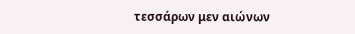τεσσάρων μεν αιώνων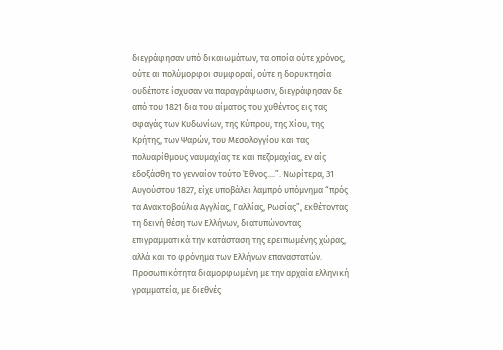διεγράφησαν υπό δικαιωμάτων, τα οποία ούτε χρόνος, ούτε αι πολύμορφοι συμφοραί, ούτε η δορυκτησία ουδέποτε ίσχυσαν να παραγράψωσιν, διεγράφησαν δε από του 1821 δια του αίματος του χυθέντος εις τας σφαγάς των Κυδωνίων, της Κύπρου, της Χίου, της Κρήτης, των Ψαρών, του Μεσολογγίου και τας πολυαρίθμους ναυμαχίας τε και πεζομαχίας, εν αίς εδοξάσθη το γενναίον τούτο Έθνος....”. Νωρίτερα, 31 Αυγούστου 1827, είχε υποβάλει λαμπρό υπόμνημα “πρός τα Ανακτοβούλια Αγγλίας, Γαλλίας, Ρωσίας”, εκθέτοντας τη δεινή θέση των Ελλήνων, διατυπώνοντας επιγραμματικά την κατάσταση της ερειπωμένης χώρας, αλλά και το φρόνημα των Ελλήνων επαναστατών. Προσωπικότητα διαμορφωμένη με την αρχαία ελληνική γραμματεία, με διεθνές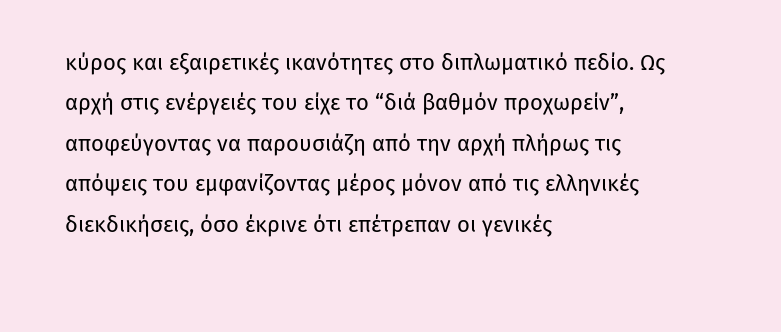κύρος και εξαιρετικές ικανότητες στο διπλωματικό πεδίο. Ως αρχή στις ενέργειές του είχε το “διά βαθμόν προχωρείν”, αποφεύγοντας να παρουσιάζη από την αρχή πλήρως τις απόψεις του εμφανίζοντας μέρος μόνον από τις ελληνικές διεκδικήσεις, όσο έκρινε ότι επέτρεπαν οι γενικές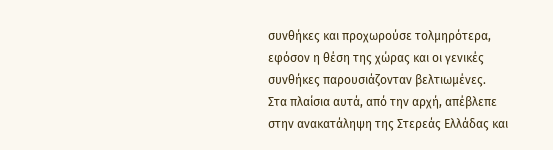συνθήκες και προχωρούσε τολμηρότερα, εφόσον η θέση της χώρας και οι γενικές συνθήκες παρουσιάζονταν βελτιωμένες.
Στα πλαίσια αυτά, από την αρχή, απέβλεπε στην ανακατάληψη της Στερεάς Ελλάδας και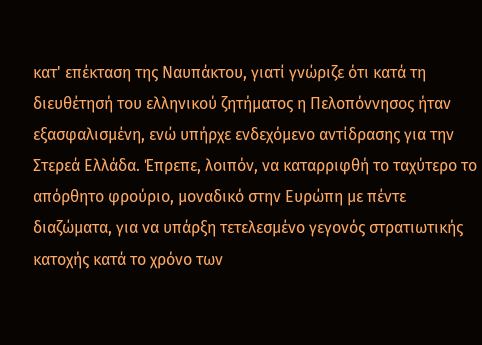κατ' επέκταση της Ναυπάκτου, γιατί γνώριζε ότι κατά τη διευθέτησή του ελληνικού ζητήματος η Πελοπόννησος ήταν εξασφαλισμένη, ενώ υπήρχε ενδεχόμενο αντίδρασης για την Στερεά Ελλάδα. Έπρεπε, λοιπόν, να καταρριφθή το ταχύτερο το απόρθητο φρούριο, μοναδικό στην Ευρώπη με πέντε διαζώματα, για να υπάρξη τετελεσμένο γεγονός στρατιωτικής κατοχής κατά το χρόνο των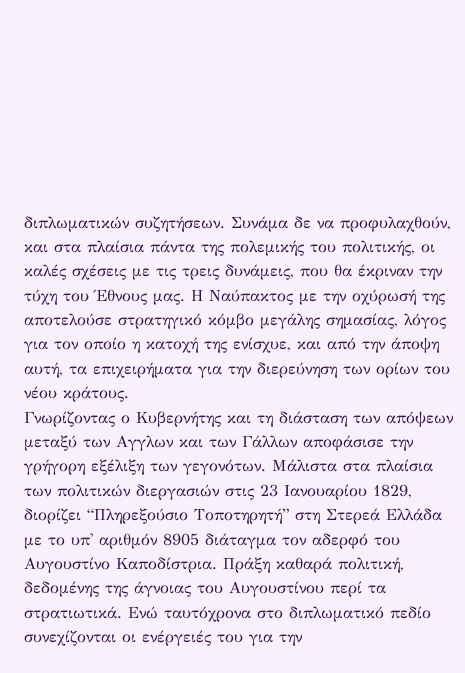διπλωματικών συζητήσεων. Συνάμα δε να προφυλαχθούν, και στα πλαίσια πάντα της πολεμικής του πολιτικής, οι καλές σχέσεις με τις τρεις δυνάμεις, που θα έκριναν την τύχη του Έθνους μας. Η Ναύπακτος με την οχύρωσή της αποτελούσε στρατηγικό κόμβο μεγάλης σημασίας, λόγος για τον οποίο η κατοχή της ενίσχυε, και από την άποψη αυτή, τα επιχειρήματα για την διερεύνηση των ορίων του νέου κράτους.
Γνωρίζοντας ο Κυβερνήτης και τη διάσταση των απόψεων μεταξύ των Αγγλων και των Γάλλων αποφάσισε την γρήγορη εξέλιξη των γεγονότων. Μάλιστα στα πλαίσια των πολιτικών διεργασιών στις 23 Ιανουαρίου 1829, διορίζει “Πληρεξούσιο Τοποτηρητή” στη Στερεά Ελλάδα με το υπ' αριθμόν 8905 διάταγμα τον αδερφό του Αυγουστίνο Καποδίστρια. Πράξη καθαρά πολιτική, δεδομένης της άγνοιας του Αυγουστίνου περί τα στρατιωτικά. Ενώ ταυτόχρονα στο διπλωματικό πεδίο συνεχίζονται οι ενέργειές του για την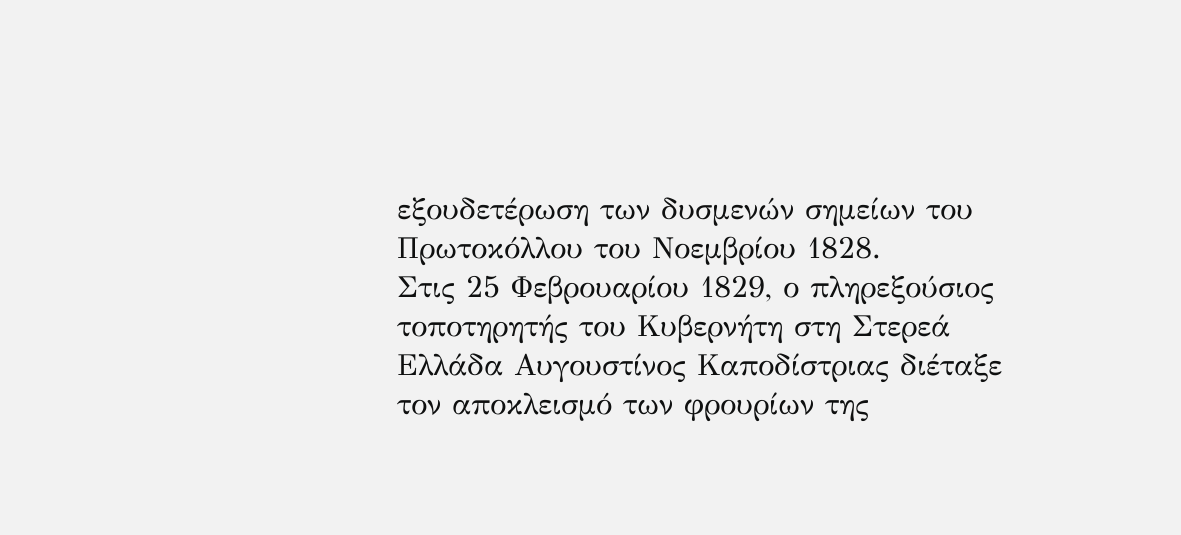εξουδετέρωση των δυσμενών σημείων του Πρωτοκόλλου του Νοεμβρίου 1828.
Στις 25 Φεβρουαρίου 1829, ο πληρεξούσιος τοποτηρητής του Κυβερνήτη στη Στερεά Ελλάδα Αυγουστίνος Καποδίστριας διέταξε τον αποκλεισμό των φρουρίων της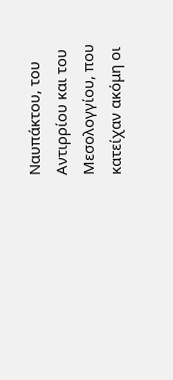Ναυπάκτου, του Αντιρρίου και του Μεσολογγίου, που κατείχαν ακόμη οι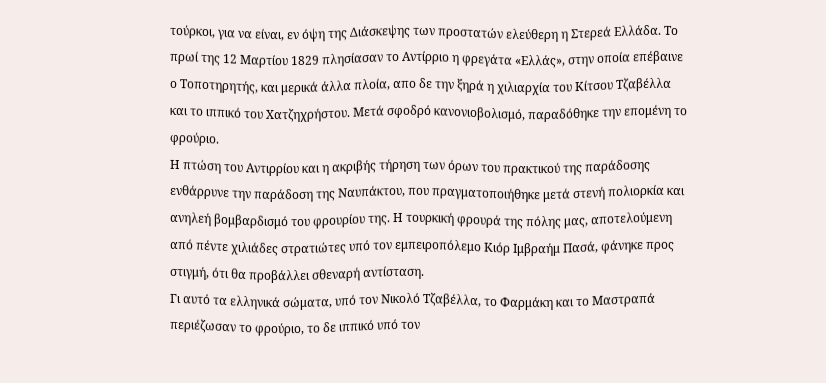τούρκοι, για να είναι, εν όψη της Διάσκεψης των προστατών ελεύθερη η Στερεά Ελλάδα. Το πρωί της 12 Μαρτίου 1829 πλησίασαν το Αντίρριο η φρεγάτα «Ελλάς», στην οποία επέβαινε ο Τοποτηρητής, και μερικά άλλα πλοία, απο δε την ξηρά η χιλιαρχία του Κίτσου Τζαβέλλα και το ιππικό του Χατζηχρήστου. Μετά σφοδρό κανονιοβολισμό, παραδόθηκε την επομένη το φρούριο.
Η πτώση του Αντιρρίου και η ακριβής τήρηση των όρων του πρακτικού της παράδοσης ενθάρρυνε την παράδοση της Ναυπάκτου, που πραγματοποιήθηκε μετά στενή πολιορκία και ανηλεή βομβαρδισμό του φρουρίου της. Η τουρκική φρουρά της πόλης μας, αποτελούμενη από πέντε χιλιάδες στρατιώτες υπό τον εμπειροπόλεμο Κιόρ Ιμβραήμ Πασά, φάνηκε προς στιγμή, ότι θα προβάλλει σθεναρή αντίσταση.
Γι αυτό τα ελληνικά σώματα, υπό τον Νικολό Τζαβέλλα, το Φαρμάκη και το Μαστραπά περιέζωσαν το φρούριο, το δε ιππικό υπό τον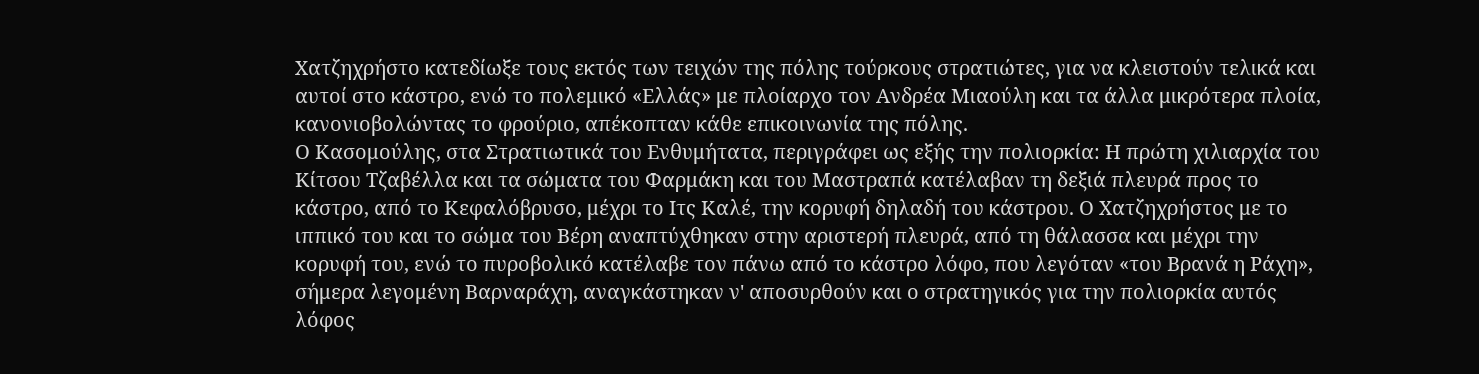Χατζηχρήστο κατεδίωξε τους εκτός των τειχών της πόλης τούρκους στρατιώτες, για να κλειστούν τελικά και αυτοί στο κάστρο, ενώ το πολεμικό «Ελλάς» με πλοίαρχο τον Ανδρέα Μιαούλη και τα άλλα μικρότερα πλοία, κανονιοβολώντας το φρούριο, απέκοπταν κάθε επικοινωνία της πόλης.
Ο Κασομούλης, στα Στρατιωτικά του Ενθυμήτατα, περιγράφει ως εξής την πολιορκία: Η πρώτη χιλιαρχία του Κίτσου Τζαβέλλα και τα σώματα του Φαρμάκη και του Μαστραπά κατέλαβαν τη δεξιά πλευρά προς το κάστρο, από το Κεφαλόβρυσο, μέχρι το Ιτς Καλέ, την κορυφή δηλαδή του κάστρου. Ο Χατζηχρήστος με το ιππικό του και το σώμα του Βέρη αναπτύχθηκαν στην αριστερή πλευρά, από τη θάλασσα και μέχρι την κορυφή του, ενώ το πυροβολικό κατέλαβε τον πάνω από το κάστρο λόφο, που λεγόταν «του Βρανά η Ράχη», σήμερα λεγομένη Βαρναράχη, αναγκάστηκαν ν' αποσυρθούν και ο στρατηγικός για την πολιορκία αυτός λόφος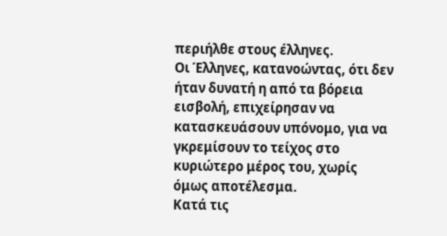περιήλθε στους έλληνες.
Οι Έλληνες, κατανοώντας, ότι δεν ήταν δυνατή η από τα βόρεια εισβολή, επιχείρησαν να κατασκευάσουν υπόνομο, για να γκρεμίσουν το τείχος στο κυριώτερο μέρος του, χωρίς όμως αποτέλεσμα.
Κατά τις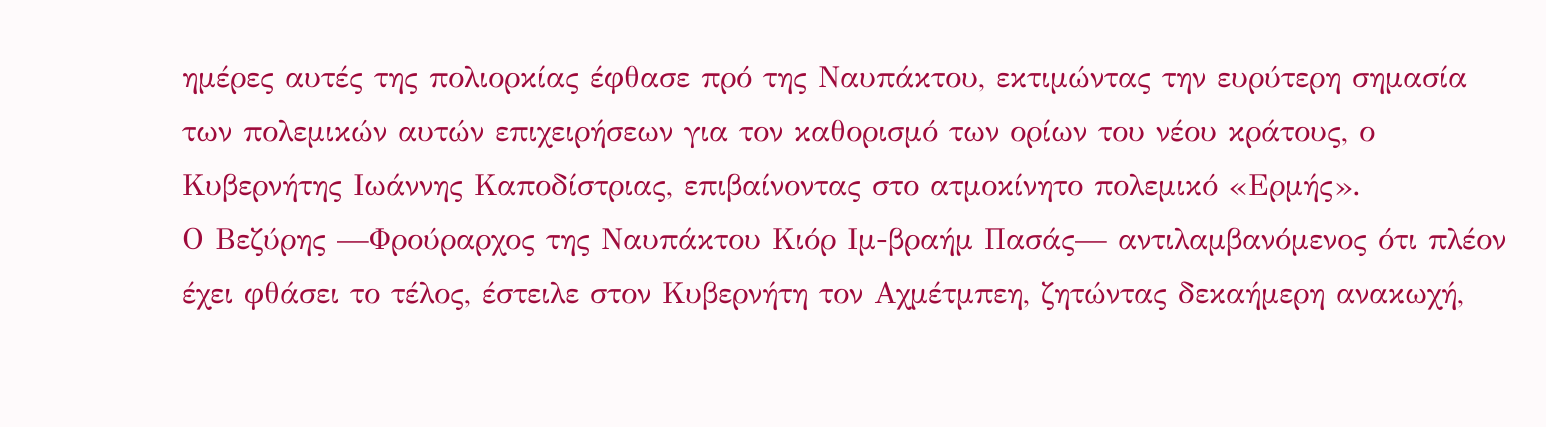ημέρες αυτές της πολιορκίας έφθασε πρό της Ναυπάκτου, εκτιμώντας την ευρύτερη σημασία των πολεμικών αυτών επιχειρήσεων για τον καθορισμό των ορίων του νέου κράτους, ο Κυβερνήτης Ιωάννης Καποδίστριας, επιβαίνοντας στο ατμοκίνητο πολεμικό «Ερμής».
Ο Βεζύρης —Φρούραρχος της Ναυπάκτου Κιόρ Ιμ-βραήμ Πασάς— αντιλαμβανόμενος ότι πλέον έχει φθάσει το τέλος, έστειλε στον Κυβερνήτη τον Αχμέτμπεη, ζητώντας δεκαήμερη ανακωχή,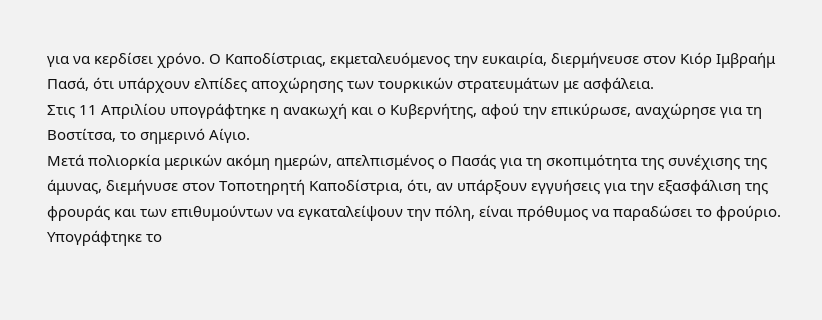για να κερδίσει χρόνο. Ο Καποδίστριας, εκμεταλευόμενος την ευκαιρία, διερμήνευσε στον Κιόρ Ιμβραήμ Πασά, ότι υπάρχουν ελπίδες αποχώρησης των τουρκικών στρατευμάτων με ασφάλεια.
Στις 11 Απριλίου υπογράφτηκε η ανακωχή και ο Κυβερνήτης, αφού την επικύρωσε, αναχώρησε για τη Βοστίτσα, το σημερινό Αίγιο.
Μετά πολιορκία μερικών ακόμη ημερών, απελπισμένος ο Πασάς για τη σκοπιμότητα της συνέχισης της άμυνας, διεμήνυσε στον Τοποτηρητή Καποδίστρια, ότι, αν υπάρξουν εγγυήσεις για την εξασφάλιση της φρουράς και των επιθυμούντων να εγκαταλείψουν την πόλη, είναι πρόθυμος να παραδώσει το φρούριο. Υπογράφτηκε το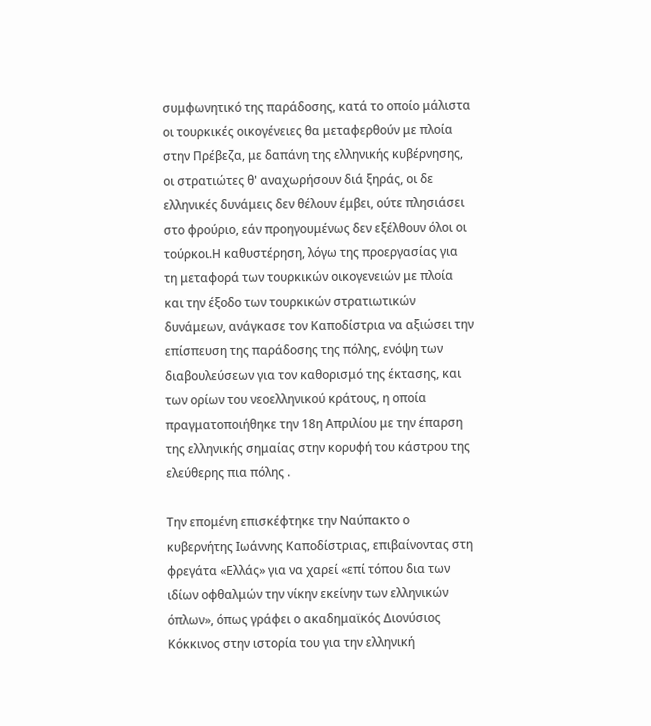συμφωνητικό της παράδοσης, κατά το οποίο μάλιστα οι τουρκικές οικογένειες θα μεταφερθούν με πλοία στην Πρέβεζα, με δαπάνη της ελληνικής κυβέρνησης, οι στρατιώτες θ' αναχωρήσουν διά ξηράς, οι δε ελληνικές δυνάμεις δεν θέλουν έμβει, ούτε πλησιάσει στο φρούριο, εάν προηγουμένως δεν εξέλθουν όλοι οι τούρκοι.Η καθυστέρηση, λόγω της προεργασίας για τη μεταφορά των τουρκικών οικογενειών με πλοία και την έξοδο των τουρκικών στρατιωτικών δυνάμεων, ανάγκασε τον Καποδίστρια να αξιώσει την επίσπευση της παράδοσης της πόλης, ενόψη των διαβουλεύσεων για τον καθορισμό της έκτασης, και των ορίων του νεοελληνικού κράτους, η οποία πραγματοποιήθηκε την 18η Απριλίου με την έπαρση της ελληνικής σημαίας στην κορυφή του κάστρου της ελεύθερης πια πόλης .

Την επομένη επισκέφτηκε την Ναύπακτο ο κυβερνήτης Ιωάννης Καποδίστριας, επιβαίνοντας στη φρεγάτα «Ελλάς» για να χαρεί «επί τόπου δια των ιδίων οφθαλμών την νίκην εκείνην των ελληνικών όπλων», όπως γράφει ο ακαδημαϊκός Διονύσιος Κόκκινος στην ιστορία του για την ελληνική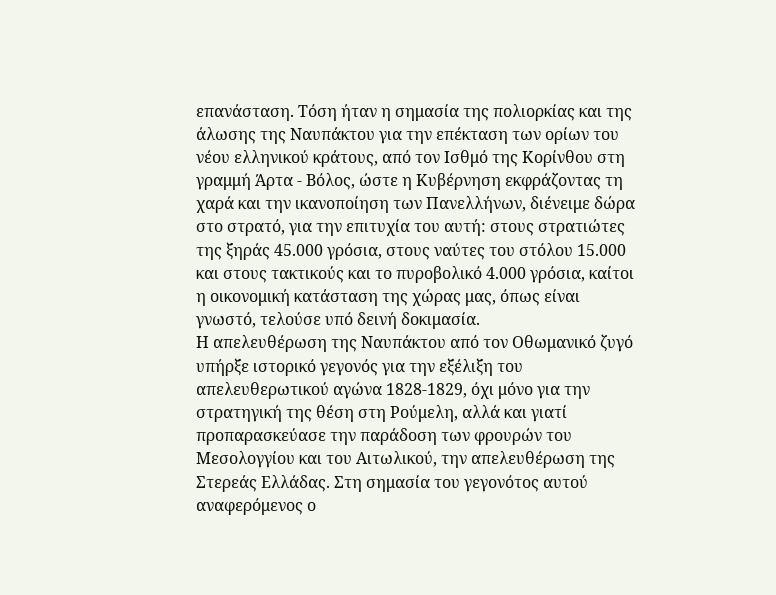επανάσταση. Τόση ήταν η σημασία της πολιορκίας και της άλωσης της Ναυπάκτου για την επέκταση των ορίων του νέου ελληνικού κράτους, από τον Ισθμό της Κορίνθου στη γραμμή Άρτα - Βόλος, ώστε η Κυβέρνηση εκφράζοντας τη χαρά και την ικανοποίηση των Πανελλήνων, διένειμε δώρα στο στρατό, για την επιτυχία του αυτή: στους στρατιώτες της ξηράς 45.000 γρόσια, στους ναύτες του στόλου 15.000 και στους τακτικούς και το πυροβολικό 4.000 γρόσια, καίτοι η οικονομική κατάσταση της χώρας μας, όπως είναι γνωστό, τελούσε υπό δεινή δοκιμασία.
Η απελευθέρωση της Ναυπάκτου από τον Οθωμανικό ζυγό υπήρξε ιστορικό γεγονός για την εξέλιξη του απελευθερωτικού αγώνα 1828-1829, όχι μόνο για την στρατηγική της θέση στη Ρούμελη, αλλά και γιατί προπαρασκεύασε την παράδοση των φρουρών του Μεσολογγίου και του Αιτωλικού, την απελευθέρωση της Στερεάς Ελλάδας. Στη σημασία του γεγονότος αυτού αναφερόμενος ο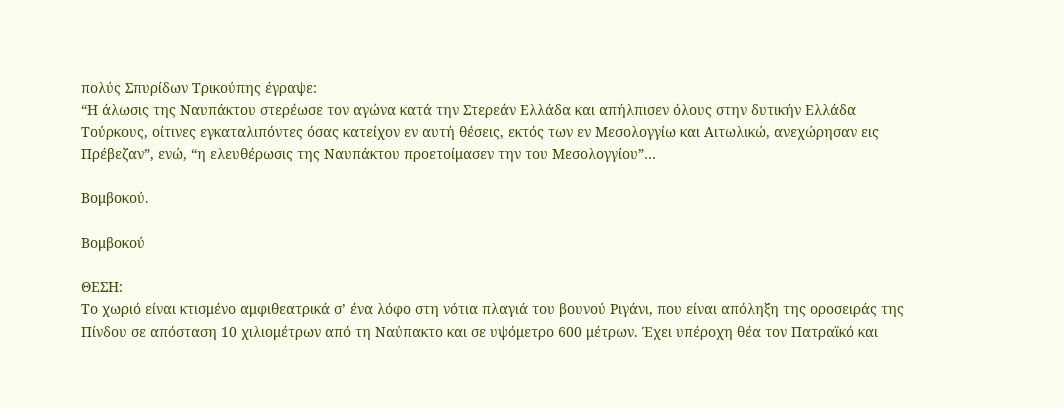πολύς Σπυρίδων Τρικούπης έγραψε:
“Η άλωσις της Ναυπάκτου στερέωσε τον αγώνα κατά την Στερεάν Ελλάδα και απήλπισεν όλους στην δυτικήν Ελλάδα Τούρκους, οίτινες εγκαταλιπόντες όσας κατείχον εν αυτή θέσεις, εκτός των εν Μεσολογγίω και Αιτωλικώ, ανεχώρησαν εις Πρέβεζαν”, ενώ, “η ελευθέρωσις της Ναυπάκτου προετοίμασεν την του Μεσολογγίου”…

Βομβοκού.

Βομβοκού

ΘΕΣΗ:
Το χωριό είναι κτισμένο αμφιθεατρικά σ’ ένα λόφο στη νότια πλαγιά του βουνού Ριγάνι, που είναι απόληξη της οροσειράς της Πίνδου σε απόσταση 10 χιλιομέτρων από τη Ναύπακτο και σε υψόμετρο 600 μέτρων. Έχει υπέροχη θέα τον Πατραϊκό και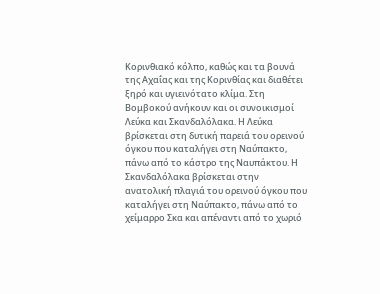Κορινθιακό κόλπο, καθώς και τα βουνά της Αχαΐας και της Κορινθίας και διαθέτει ξηρό και υγιεινότατο κλίμα. Στη Βομβοκού ανήκουν και οι συνοικισμοί Λεύκα και Σκανδαλόλακα. Η Λεύκα βρίσκεται στη δυτική παρειά του ορεινού όγκου που καταλήγει στη Ναύπακτο, πάνω από το κάστρο της Ναυπάκτου. Η Σκανδαλόλακα βρίσκεται στην ανατολική πλαγιά του ορεινού όγκου που καταλήγει στη Ναύπακτο, πάνω από το χείμαρρο Σκα και απέναντι από το χωριό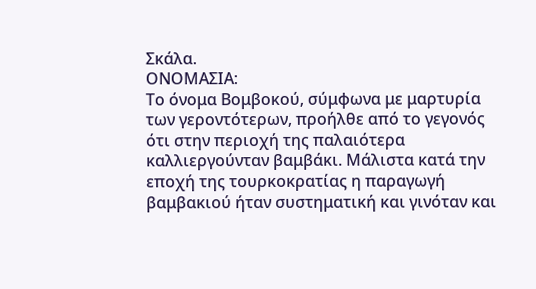Σκάλα.
ΟΝΟΜΑΣΙΑ:
Το όνομα Βομβοκού, σύμφωνα με μαρτυρία των γεροντότερων, προήλθε από το γεγονός ότι στην περιοχή της παλαιότερα καλλιεργούνταν βαμβάκι. Μάλιστα κατά την εποχή της τουρκοκρατίας η παραγωγή βαμβακιού ήταν συστηματική και γινόταν και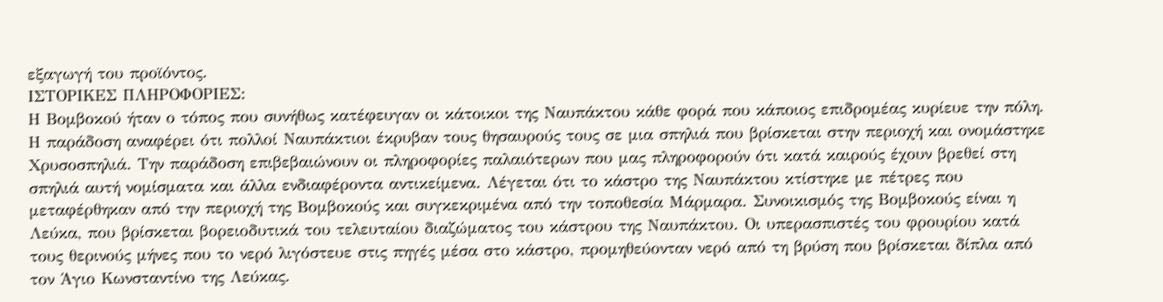εξαγωγή του προϊόντος.
ΙΣΤΟΡΙΚΕΣ ΠΛΗΡΟΦΟΡΙΕΣ:
Η Βομβοκού ήταν ο τόπος που συνήθως κατέφευγαν οι κάτοικοι της Ναυπάκτου κάθε φορά που κάποιος επιδρομέας κυρίευε την πόλη. Η παράδοση αναφέρει ότι πολλοί Ναυπάκτιοι έκρυβαν τους θησαυρούς τους σε μια σπηλιά που βρίσκεται στην περιοχή και ονομάστηκε Χρυσοσπηλιά. Την παράδοση επιβεβαιώνουν οι πληροφορίες παλαιότερων που μας πληροφορούν ότι κατά καιρούς έχουν βρεθεί στη σπηλιά αυτή νομίσματα και άλλα ενδιαφέροντα αντικείμενα. Λέγεται ότι το κάστρο της Ναυπάκτου κτίστηκε με πέτρες που μεταφέρθηκαν από την περιοχή της Βομβοκούς και συγκεκριμένα από την τοποθεσία Μάρμαρα. Συνοικισμός της Βομβοκούς είναι η Λεύκα, που βρίσκεται βορειοδυτικά του τελευταίου διαζώματος του κάστρου της Ναυπάκτου. Οι υπερασπιστές του φρουρίου κατά τους θερινούς μήνες που το νερό λιγόστευε στις πηγές μέσα στο κάστρο, προμηθεύονταν νερό από τη βρύση που βρίσκεται δίπλα από τον Άγιο Κωνσταντίνο της Λεύκας.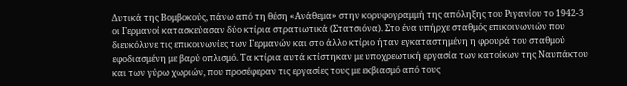Δυτικά της Βομβοκούς, πάνω από τη θέση «Ανάθεμα» στην κορυφογραμμή της απόληξης του Ριγανίου το 1942-3 οι Γερμανοί κατασκεύασαν δύο κτίρια στρατιωτικά (Στατσιόνα). Στο ένα υπήρχε σταθμός επικοινωνιών που διευκόλυνε τις επικοινωνίες των Γερμανών και στο άλλο κτίριο ήταν εγκαταστημένη η φρουρά του σταθμού εφοδιασμένη με βαρύ οπλισμό. Τα κτίρια αυτά κτίστηκαν με υποχρεωτική εργασία των κατοίκων της Ναυπάκτου και των γύρω χωριών, που προσέφεραν τις εργασίες τους με εκβιασμό από τους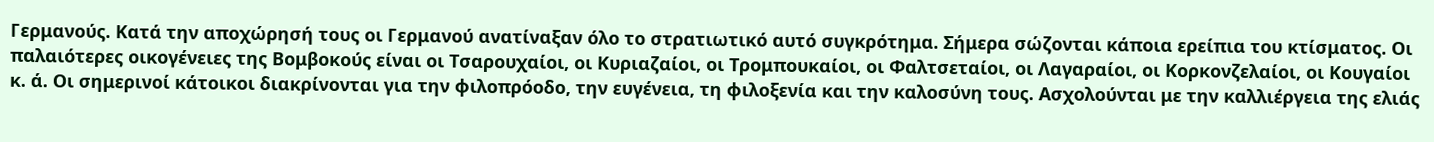Γερμανούς. Κατά την αποχώρησή τους οι Γερμανού ανατίναξαν όλο το στρατιωτικό αυτό συγκρότημα. Σήμερα σώζονται κάποια ερείπια του κτίσματος. Οι παλαιότερες οικογένειες της Βομβοκούς είναι οι Τσαρουχαίοι, οι Κυριαζαίοι, οι Τρομπουκαίοι, οι Φαλτσεταίοι, οι Λαγαραίοι, οι Κορκονζελαίοι, οι Κουγαίοι κ. ά. Οι σημερινοί κάτοικοι διακρίνονται για την φιλοπρόοδο, την ευγένεια, τη φιλοξενία και την καλοσύνη τους. Ασχολούνται με την καλλιέργεια της ελιάς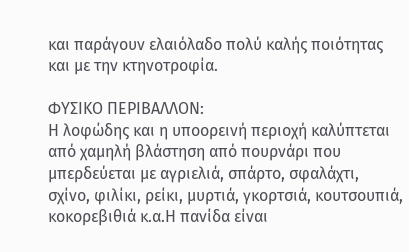και παράγουν ελαιόλαδο πολύ καλής ποιότητας και με την κτηνοτροφία.

ΦΥΣΙΚΟ ΠΕΡΙΒΑΛΛΟΝ:
Η λοφώδης και η υποορεινή περιοχή καλύπτεται από χαμηλή βλάστηση από πουρνάρι που μπερδεύεται με αγριελιά, σπάρτο, σφαλάχτι, σχίνο, φιλίκι, ρείκι, μυρτιά, γκορτσιά, κουτσουπιά, κοκορεβιθιά κ.α.Η πανίδα είναι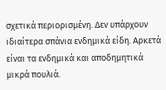σχετικά περιορισμένη. Δεν υπάρχουν ιδιαίτερα σπάνια ενδημικά είδη. Αρκετά είναι τα ενδημικά και αποδημητικά μικρά πουλιά.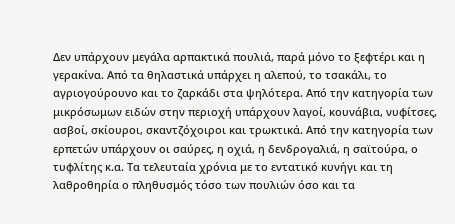Δεν υπάρχουν μεγάλα αρπακτικά πουλιά, παρά μόνο το ξεφτέρι και η γερακίνα. Από τα θηλαστικά υπάρχει η αλεπού, το τσακάλι, το αγριογούρουνο και το ζαρκάδι στα ψηλότερα. Από την κατηγορία των μικρόσωμων ειδών στην περιοχή υπάρχουν λαγοί, κουνάβια, νυφίτσες, ασβοί, σκίουροι, σκαντζόχοιροι και τρωκτικά. Από την κατηγορία των ερπετών υπάρχουν οι σαύρες, η οχιά, η δενδρογαλιά, η σαϊτούρα, ο τυφλίτης κ.α. Τα τελευταία χρόνια με το εντατικό κυνήγι και τη λαθροθηρία ο πληθυσμός τόσο των πουλιών όσο και τα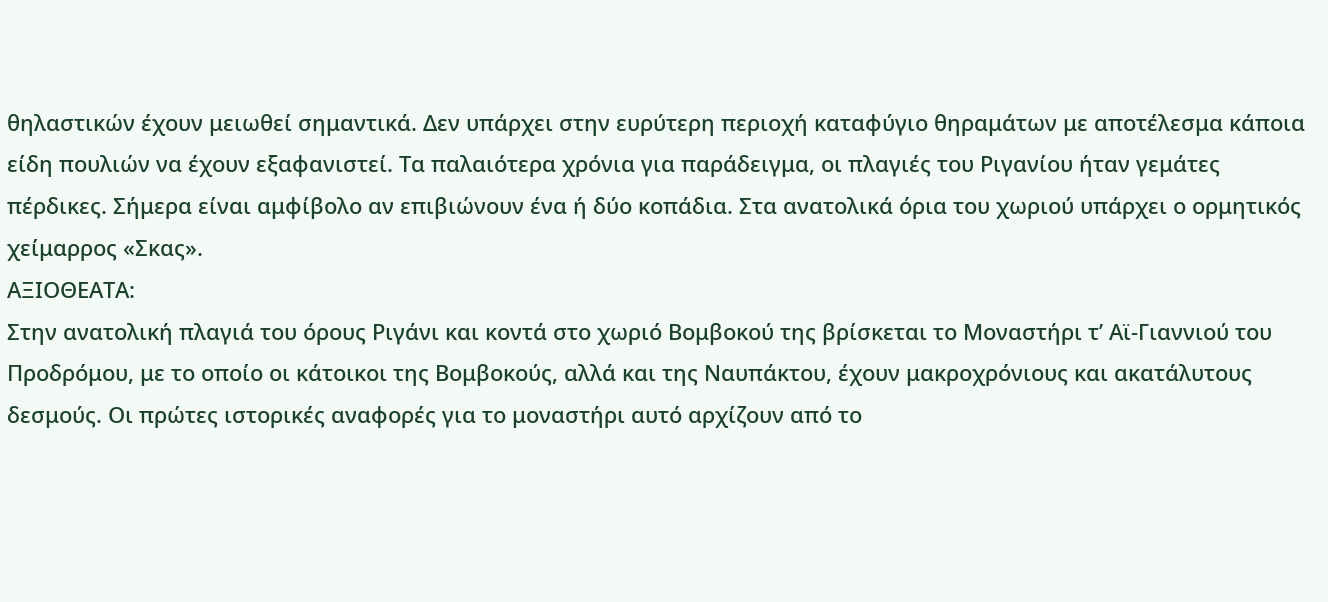θηλαστικών έχουν μειωθεί σημαντικά. Δεν υπάρχει στην ευρύτερη περιοχή καταφύγιο θηραμάτων με αποτέλεσμα κάποια είδη πουλιών να έχουν εξαφανιστεί. Τα παλαιότερα χρόνια για παράδειγμα, οι πλαγιές του Ριγανίου ήταν γεμάτες πέρδικες. Σήμερα είναι αμφίβολο αν επιβιώνουν ένα ή δύο κοπάδια. Στα ανατολικά όρια του χωριού υπάρχει ο ορμητικός χείμαρρος «Σκας».
ΑΞΙΟΘΕΑΤΑ:
Στην ανατολική πλαγιά του όρους Ριγάνι και κοντά στο χωριό Βομβοκού της βρίσκεται το Μοναστήρι τ’ Αϊ-Γιαννιού του Προδρόμου, με το οποίο οι κάτοικοι της Βομβοκούς, αλλά και της Ναυπάκτου, έχουν μακροχρόνιους και ακατάλυτους δεσμούς. Οι πρώτες ιστορικές αναφορές για το μοναστήρι αυτό αρχίζουν από το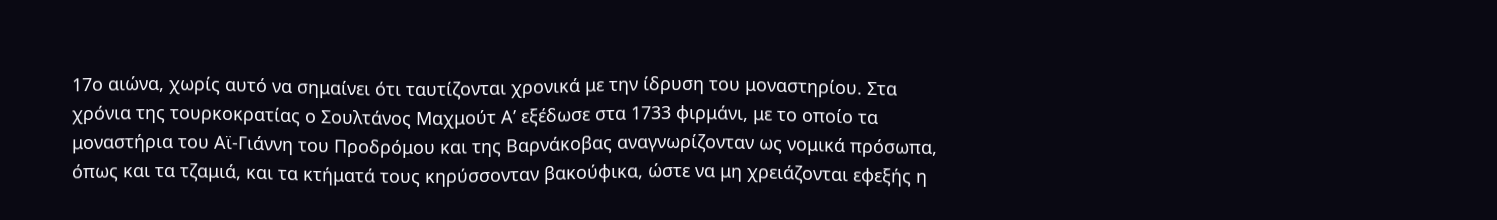17ο αιώνα, χωρίς αυτό να σημαίνει ότι ταυτίζονται χρονικά με την ίδρυση του μοναστηρίου. Στα χρόνια της τουρκοκρατίας ο Σουλτάνος Μαχμούτ Α’ εξέδωσε στα 1733 φιρμάνι, με το οποίο τα μοναστήρια του Αϊ-Γιάννη του Προδρόμου και της Βαρνάκοβας αναγνωρίζονταν ως νομικά πρόσωπα, όπως και τα τζαμιά, και τα κτήματά τους κηρύσσονταν βακούφικα, ώστε να μη χρειάζονται εφεξής η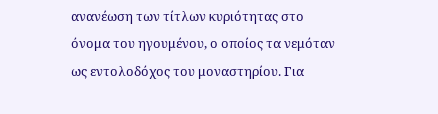ανανέωση των τίτλων κυριότητας στο όνομα του ηγουμένου, ο οποίος τα νεμόταν ως εντολοδόχος του μοναστηρίου. Για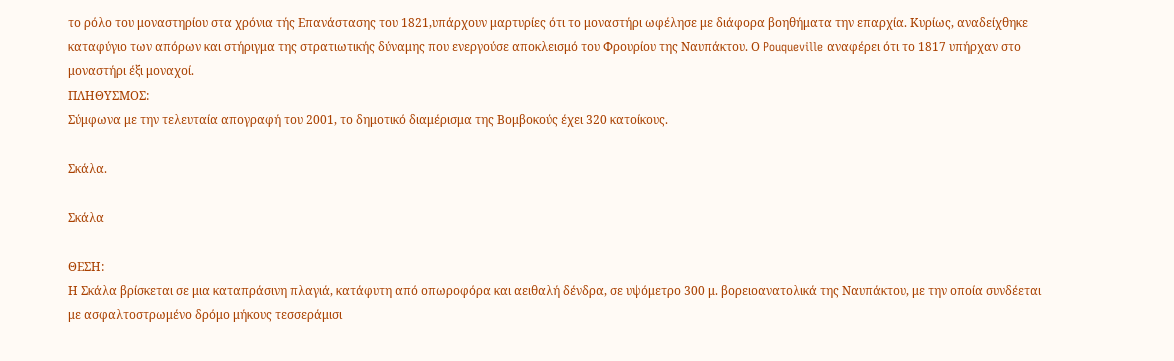το ρόλο του μοναστηρίου στα χρόνια τής Επανάστασης του 1821,υπάρχουν μαρτυρίες ότι το μοναστήρι ωφέλησε με διάφορα βοηθήματα την επαρχία. Κυρίως, αναδείχθηκε καταφύγιο των απόρων και στήριγμα της στρατιωτικής δύναμης που ενεργούσε αποκλεισμό του Φρουρίου της Ναυπάκτου. Ο Pouqueville αναφέρει ότι το 1817 υπήρχαν στο μοναστήρι έξι μοναχοί.
ΠΛΗΘΥΣΜΟΣ:
Σύμφωνα με την τελευταία απογραφή του 2001, το δημοτικό διαμέρισμα της Βομβοκούς έχει 320 κατοίκους.

Σκάλα.

Σκάλα

ΘΕΣΗ:
Η Σκάλα βρίσκεται σε μια καταπράσινη πλαγιά, κατάφυτη από οπωροφόρα και αειθαλή δένδρα, σε υψόμετρο 300 μ. βορειοανατολικά της Ναυπάκτου, με την οποία συνδέεται με ασφαλτοστρωμένο δρόμο μήκους τεσσεράμισι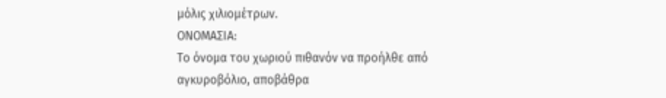μόλις χιλιομέτρων.
ΟΝΟΜΑΣΙΑ:
Το όνομα του χωριού πιθανόν να προήλθε από αγκυροβόλιο, αποβάθρα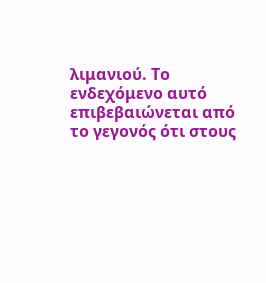λιμανιού. Το ενδεχόμενο αυτό επιβεβαιώνεται από το γεγονός ότι στους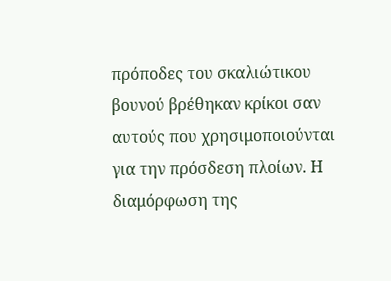πρόποδες του σκαλιώτικου βουνού βρέθηκαν κρίκοι σαν αυτούς που χρησιμοποιούνται για την πρόσδεση πλοίων. Η διαμόρφωση της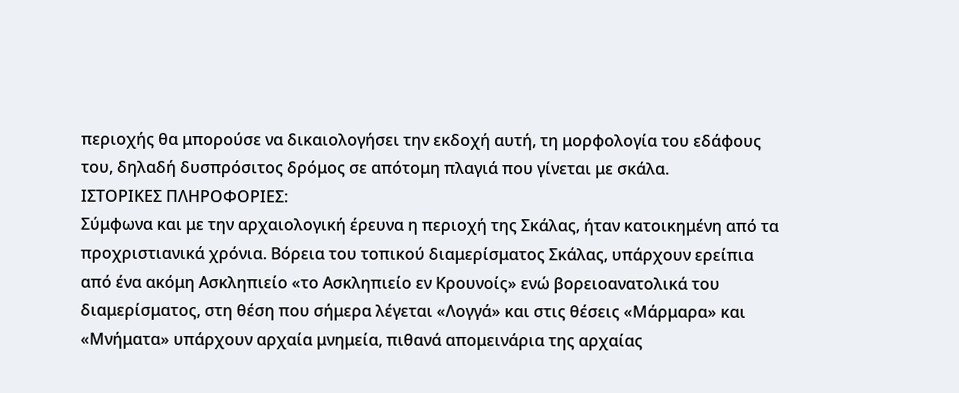περιοχής θα μπορούσε να δικαιολογήσει την εκδοχή αυτή, τη μορφολογία του εδάφους του, δηλαδή δυσπρόσιτος δρόμος σε απότομη πλαγιά που γίνεται με σκάλα.
ΙΣΤΟΡΙΚΕΣ ΠΛΗΡΟΦΟΡΙΕΣ:
Σύμφωνα και με την αρχαιολογική έρευνα η περιοχή της Σκάλας, ήταν κατοικημένη από τα προχριστιανικά χρόνια. Βόρεια του τοπικού διαμερίσματος Σκάλας, υπάρχουν ερείπια από ένα ακόμη Ασκληπιείο «το Ασκληπιείο εν Κρουνοίς» ενώ βορειοανατολικά του διαμερίσματος, στη θέση που σήμερα λέγεται «Λογγά» και στις θέσεις «Μάρμαρα» και «Μνήματα» υπάρχουν αρχαία μνημεία, πιθανά απομεινάρια της αρχαίας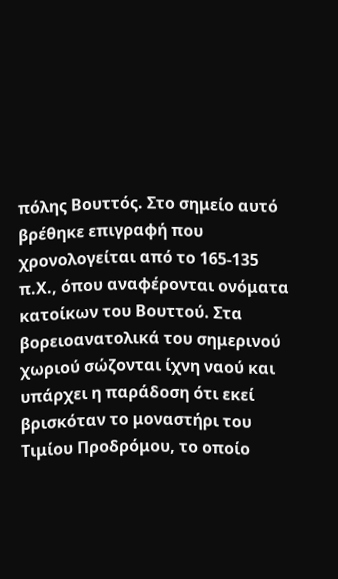πόλης Βουττός. Στο σημείο αυτό βρέθηκε επιγραφή που χρονολογείται από το 165-135 π.Χ., όπου αναφέρονται ονόματα κατοίκων του Βουττού. Στα βορειοανατολικά του σημερινού χωριού σώζονται ίχνη ναού και υπάρχει η παράδοση ότι εκεί βρισκόταν το μοναστήρι του Τιμίου Προδρόμου, το οποίο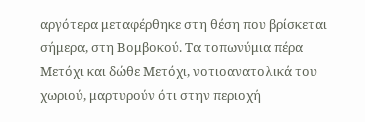αργότερα μεταφέρθηκε στη θέση που βρίσκεται σήμερα, στη Βομβοκού. Τα τοπωνύμια πέρα Μετόχι και δώθε Μετόχι, νοτιοανατολικά του χωριού, μαρτυρούν ότι στην περιοχή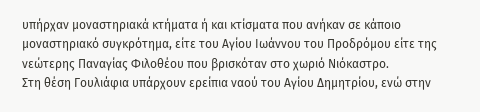υπήρχαν μοναστηριακά κτήματα ή και κτίσματα που ανήκαν σε κάποιο μοναστηριακό συγκρότημα, είτε του Αγίου Ιωάννου του Προδρόμου είτε της νεώτερης Παναγίας Φιλοθέου που βρισκόταν στο χωριό Νιόκαστρο.
Στη θέση Γουλιάφια υπάρχουν ερείπια ναού του Αγίου Δημητρίου, ενώ στην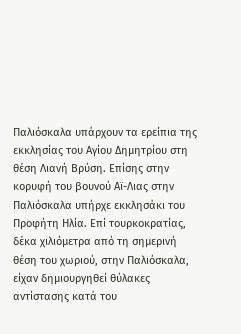Παλιόσκαλα υπάρχουν τα ερείπια της εκκλησίας του Αγίου Δημητρίου στη θέση Λιανή Βρύση. Επίσης στην κορυφή του βουνού Αϊ-Λιας στην Παλιόσκαλα υπήρχε εκκλησάκι του Προφήτη Ηλία. Επί τουρκοκρατίας, δέκα χιλιόμετρα από τη σημερινή θέση του χωριού, στην Παλιόσκαλα, είχαν δημιουργηθεί θύλακες αντίστασης κατά του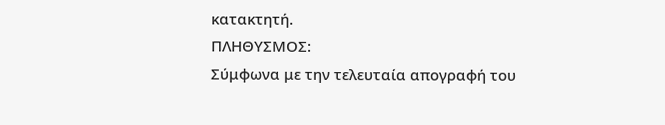κατακτητή.
ΠΛΗΘΥΣΜΟΣ:
Σύμφωνα με την τελευταία απογραφή του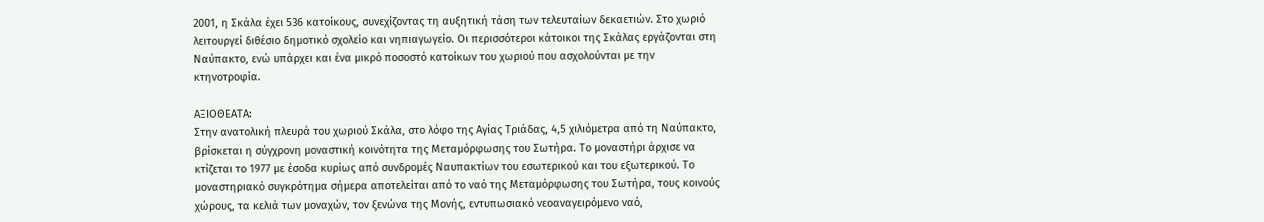2001, η Σκάλα έχει 536 κατοίκους, συνεχίζοντας τη αυξητική τάση των τελευταίων δεκαετιών. Στο χωριό λειτουργεί διθέσιο δημοτικό σχολείο και νηπιαγωγείο. Οι περισσότεροι κάτοικοι της Σκάλας εργάζονται στη Ναύπακτο, ενώ υπάρχει και ένα μικρό ποσοστό κατοίκων του χωριού που ασχολούνται με την κτηνοτροφία.

ΑΞΙΟΘΕΑΤΑ:
Στην ανατολική πλευρά του χωριού Σκάλα, στο λόφο της Αγίας Τριάδας, 4,5 χιλιόμετρα από τη Ναύπακτο, βρίσκεται η σύγχρονη μοναστική κοινότητα της Μεταμόρφωσης του Σωτήρα. Το μοναστήρι άρχισε να κτίζεται το 1977 με έσοδα κυρίως από συνδρομές Ναυπακτίων του εσωτερικού και του εξωτερικού. Το μοναστηριακό συγκρότημα σήμερα αποτελείται από το ναό της Μεταμόρφωσης του Σωτήρα, τους κοινούς χώρους, τα κελιά των μοναχών, τον ξενώνα της Μονής, εντυπωσιακό νεοαναγειρόμενο ναό,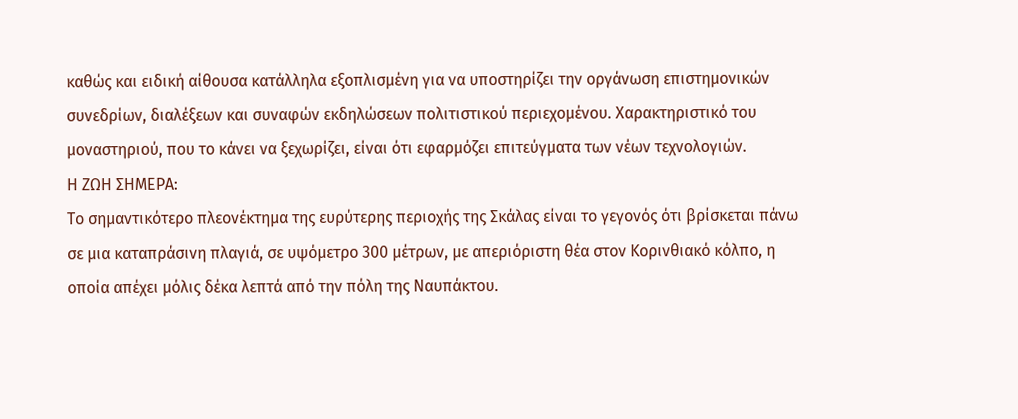καθώς και ειδική αίθουσα κατάλληλα εξοπλισμένη για να υποστηρίζει την οργάνωση επιστημονικών συνεδρίων, διαλέξεων και συναφών εκδηλώσεων πολιτιστικού περιεχομένου. Χαρακτηριστικό του μοναστηριού, που το κάνει να ξεχωρίζει, είναι ότι εφαρμόζει επιτεύγματα των νέων τεχνολογιών.
Η ΖΩΗ ΣΗΜΕΡΑ:
Το σημαντικότερο πλεονέκτημα της ευρύτερης περιοχής της Σκάλας είναι το γεγονός ότι βρίσκεται πάνω σε μια καταπράσινη πλαγιά, σε υψόμετρο 300 μέτρων, με απεριόριστη θέα στον Κορινθιακό κόλπο, η οποία απέχει μόλις δέκα λεπτά από την πόλη της Ναυπάκτου.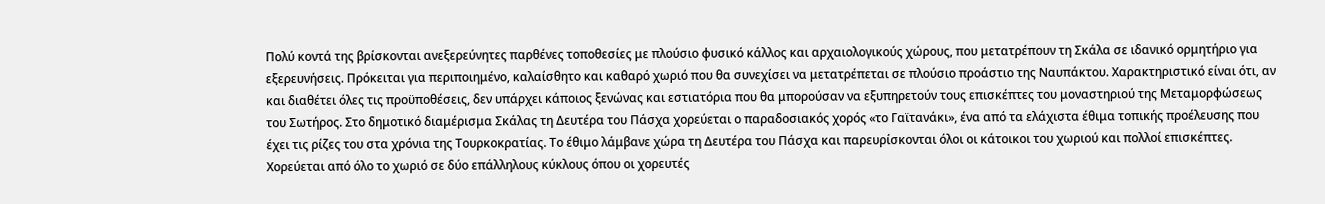Πολύ κοντά της βρίσκονται ανεξερεύνητες παρθένες τοποθεσίες με πλούσιο φυσικό κάλλος και αρχαιολογικούς χώρους, που μετατρέπουν τη Σκάλα σε ιδανικό ορμητήριο για εξερευνήσεις. Πρόκειται για περιποιημένο, καλαίσθητο και καθαρό χωριό που θα συνεχίσει να μετατρέπεται σε πλούσιο προάστιο της Ναυπάκτου. Χαρακτηριστικό είναι ότι, αν και διαθέτει όλες τις προϋποθέσεις, δεν υπάρχει κάποιος ξενώνας και εστιατόρια που θα μπορούσαν να εξυπηρετούν τους επισκέπτες του μοναστηριού της Μεταμορφώσεως του Σωτήρος. Στο δημοτικό διαμέρισμα Σκάλας τη Δευτέρα του Πάσχα χορεύεται ο παραδοσιακός χορός «το Γαϊτανάκι», ένα από τα ελάχιστα έθιμα τοπικής προέλευσης που έχει τις ρίζες του στα χρόνια της Τουρκοκρατίας. Το έθιμο λάμβανε χώρα τη Δευτέρα του Πάσχα και παρευρίσκονται όλοι οι κάτοικοι του χωριού και πολλοί επισκέπτες. Χορεύεται από όλο το χωριό σε δύο επάλληλους κύκλους όπου οι χορευτές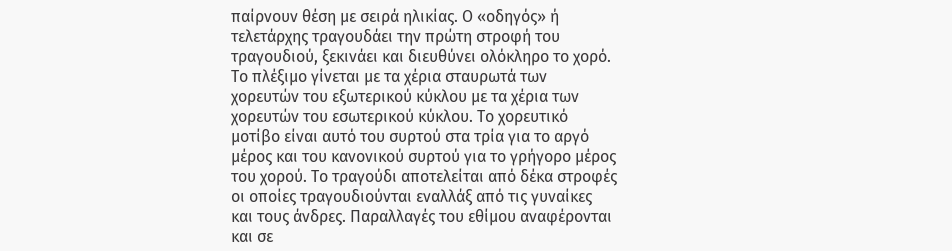παίρνουν θέση με σειρά ηλικίας. Ο «οδηγός» ή τελετάρχης τραγουδάει την πρώτη στροφή του τραγουδιού, ξεκινάει και διευθύνει ολόκληρο το χορό. Το πλέξιμο γίνεται με τα χέρια σταυρωτά των χορευτών του εξωτερικού κύκλου με τα χέρια των χορευτών του εσωτερικού κύκλου. Το χορευτικό μοτίβο είναι αυτό του συρτού στα τρία για το αργό μέρος και του κανονικού συρτού για το γρήγορο μέρος του χορού. Το τραγούδι αποτελείται από δέκα στροφές οι οποίες τραγουδιούνται εναλλάξ από τις γυναίκες και τους άνδρες. Παραλλαγές του εθίμου αναφέρονται και σε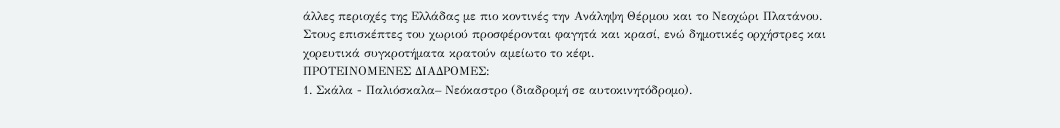άλλες περιοχές της Ελλάδας με πιο κοντινές την Ανάληψη Θέρμου και το Νεοχώρι Πλατάνου. Στους επισκέπτες του χωριού προσφέρονται φαγητά και κρασί, ενώ δημοτικές ορχήστρες και χορευτικά συγκροτήματα κρατούν αμείωτο το κέφι.
ΠΡΟΤΕΙΝΟΜΕΝΕΣ ΔΙΑΔΡΟΜΕΣ:
1. Σκάλα - Παλιόσκαλα– Νεόκαστρο (διαδρομή σε αυτοκινητόδρομο).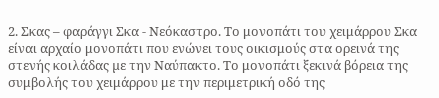2. Σκας – φαράγγι Σκα - Νεόκαστρο. Το μονοπάτι του χειμάρρου Σκα είναι αρχαίο μονοπάτι που ενώνει τους οικισμούς στα ορεινά της στενής κοιλάδας µε την Ναύπακτο. Το μονοπάτι ξεκινά βόρεια της συμβολής του χειμάρρου με την περιμετρική οδό της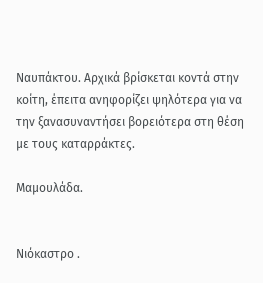Ναυπάκτου. Αρχικά βρίσκεται κοντά στην κοίτη, έπειτα ανηφορίζει ψηλότερα για να την ξανασυναντήσει βορειότερα στη θέση µε τους καταρράκτες.

Μαμουλάδα.


Νιόκαστρο .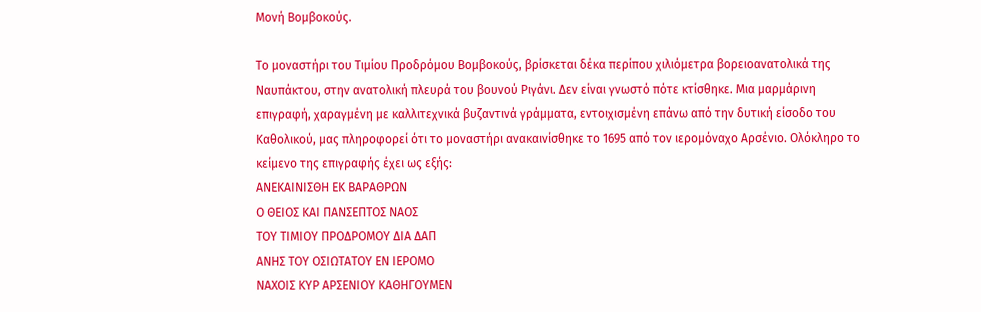Μονή Βομβοκούς.

Το μοναστήρι του Τιμίου Προδρόμου Βομβοκούς, βρίσκεται δέκα περίπου χιλιόμετρα βορειοανατολικά της Ναυπάκτου, στην ανατολική πλευρά του βουνού Ριγάνι. Δεν είναι γνωστό πότε κτίσθηκε. Μια μαρμάρινη επιγραφή, χαραγμένη με καλλιτεχνικά βυζαντινά γράμματα, εντοιχισμένη επάνω από την δυτική είσοδο του Καθολικού, μας πληροφορεί ότι το μοναστήρι ανακαινίσθηκε το 1695 από τον ιερομόναχο Αρσένιο. Ολόκληρο το κείμενο της επιγραφής έχει ως εξής:
ΑΝΕΚΑΙΝΙΣΘΗ ΕΚ ΒΑΡΑΘΡΩΝ
Ο ΘΕΙΟΣ ΚΑΙ ΠΑΝΣΕΠΤΟΣ ΝΑΟΣ
ΤΟΥ ΤΙΜΙΟΥ ΠΡΟΔΡΟΜΟΥ ΔΙΑ ΔΑΠ
ΑΝΗΣ ΤΟΥ ΟΣΙΩΤΑΤΟΥ ΕΝ ΙΕΡΟΜΟ
ΝΑΧΟΙΣ ΚΥΡ ΑΡΣΕΝΙΟΥ ΚΑΘΗΓΟΥΜΕΝ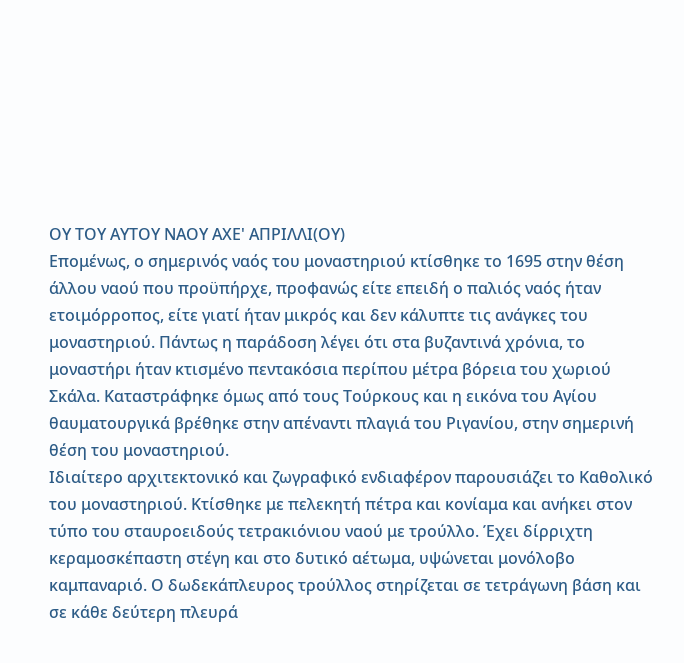ΟΥ ΤΟΥ ΑΥΤΟΥ ΝΑΟΥ ΑΧΕ' ΑΠΡΙΛΛΙ(ΟΥ)
Επομένως, ο σημερινός ναός του μοναστηριού κτίσθηκε το 1695 στην θέση άλλου ναού που προϋπήρχε, προφανώς είτε επειδή ο παλιός ναός ήταν ετοιμόρροπος, είτε γιατί ήταν μικρός και δεν κάλυπτε τις ανάγκες του μοναστηριού. Πάντως η παράδοση λέγει ότι στα βυζαντινά χρόνια, το μοναστήρι ήταν κτισμένο πεντακόσια περίπου μέτρα βόρεια του χωριού Σκάλα. Καταστράφηκε όμως από τους Τούρκους και η εικόνα του Αγίου θαυματουργικά βρέθηκε στην απέναντι πλαγιά του Ριγανίου, στην σημερινή θέση του μοναστηριού.
Ιδιαίτερο αρχιτεκτονικό και ζωγραφικό ενδιαφέρον παρουσιάζει το Καθολικό του μοναστηριού. Κτίσθηκε με πελεκητή πέτρα και κονίαμα και ανήκει στον τύπο του σταυροειδούς τετρακιόνιου ναού με τρούλλο. Έχει δίρριχτη κεραμοσκέπαστη στέγη και στο δυτικό αέτωμα, υψώνεται μονόλοβο καμπαναριό. Ο δωδεκάπλευρος τρούλλος στηρίζεται σε τετράγωνη βάση και σε κάθε δεύτερη πλευρά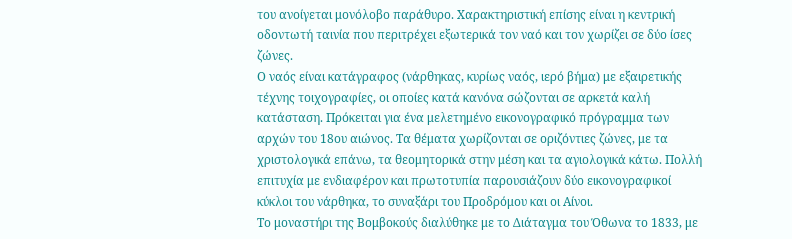του ανοίγεται μονόλοβο παράθυρο. Χαρακτηριστική επίσης είναι η κεντρική οδοντωτή ταινία που περιτρέχει εξωτερικά τον ναό και τον χωρίζει σε δύο ίσες ζώνες.
Ο ναός είναι κατάγραφος (νάρθηκας, κυρίως ναός, ιερό βήμα) με εξαιρετικής τέχνης τοιχογραφίες, οι οποίες κατά κανόνα σώζονται σε αρκετά καλή κατάσταση. Πρόκειται για ένα μελετημένο εικονογραφικό πρόγραμμα των αρχών του 18ου αιώνος. Τα θέματα χωρίζονται σε οριζόντιες ζώνες, με τα χριστολογικά επάνω, τα θεομητορικά στην μέση και τα αγιολογικά κάτω. Πολλή επιτυχία με ενδιαφέρον και πρωτοτυπία παρουσιάζουν δύο εικονογραφικοί κύκλοι του νάρθηκα, το συναξάρι του Προδρόμου και οι Αίνοι.
Το μοναστήρι της Βομβοκούς διαλύθηκε με το Διάταγμα του Όθωνα το 1833, με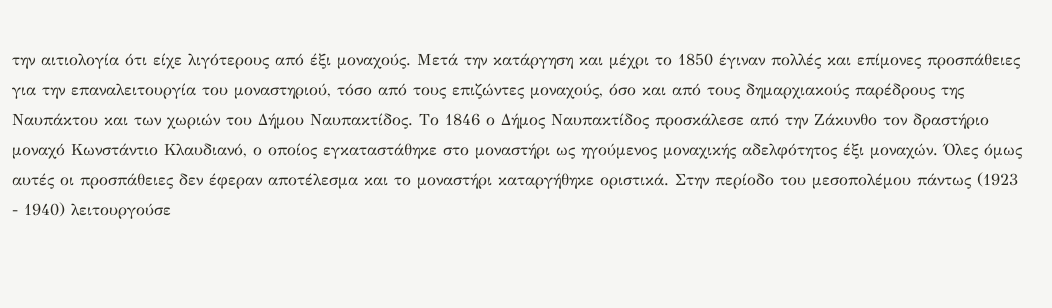την αιτιολογία ότι είχε λιγότερους από έξι μοναχούς. Μετά την κατάργηση και μέχρι το 1850 έγιναν πολλές και επίμονες προσπάθειες για την επαναλειτουργία του μοναστηριού, τόσο από τους επιζώντες μοναχούς, όσο και από τους δημαρχιακούς παρέδρους της Ναυπάκτου και των χωριών του Δήμου Ναυπακτίδος. Το 1846 ο Δήμος Ναυπακτίδος προσκάλεσε από την Ζάκυνθο τον δραστήριο μοναχό Κωνστάντιο Κλαυδιανό, ο οποίος εγκαταστάθηκε στο μοναστήρι ως ηγούμενος μοναχικής αδελφότητος έξι μοναχών. Όλες όμως αυτές οι προσπάθειες δεν έφεραν αποτέλεσμα και το μοναστήρι καταργήθηκε οριστικά. Στην περίοδο του μεσοπολέμου πάντως (1923 - 1940) λειτουργούσε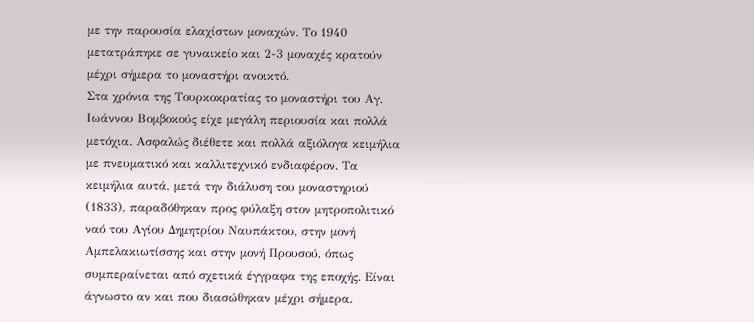με την παρουσία ελαχίστων μοναχών. Το 1940 μετατράπηκε σε γυναικείο και 2-3 μοναχές κρατούν μέχρι σήμερα το μοναστήρι ανοικτό.
Στα χρόνια της Τουρκοκρατίας το μοναστήρι του Αγ. Ιωάννου Βομβοκούς είχε μεγάλη περιουσία και πολλά μετόχια. Ασφαλώς διέθετε και πολλά αξιόλογα κειμήλια με πνευματικό και καλλιτεχνικό ενδιαφέρον. Τα κειμήλια αυτά, μετά την διάλυση του μοναστηριού (1833), παραδόθηκαν προς φύλαξη στον μητροπολιτικό ναό του Αγίου Δημητρίου Ναυπάκτου, στην μονή Αμπελακιωτίσσης και στην μονή Προυσού, όπως συμπεραίνεται από σχετικά έγγραφα της εποχής. Είναι άγνωστο αν και που διασώθηκαν μέχρι σήμερα.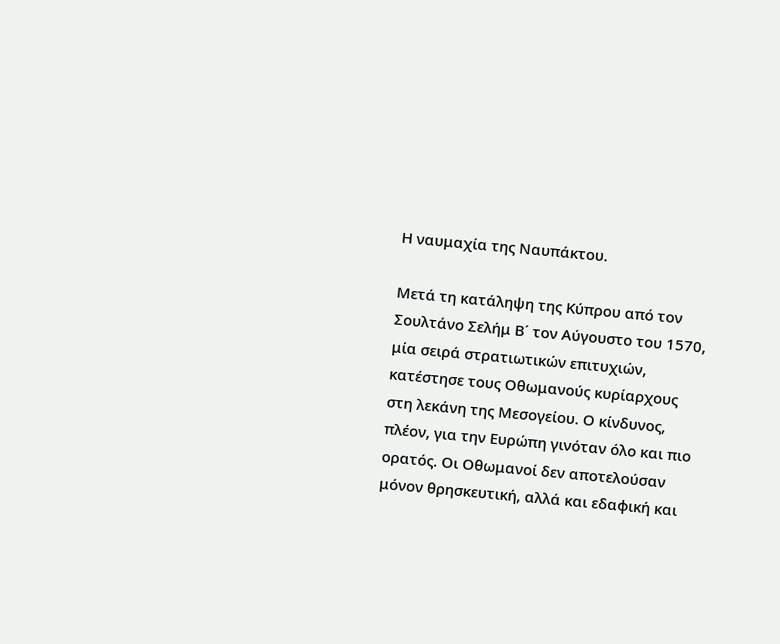Η ναυμαχία της Ναυπάκτου.

Μετά τη κατάληψη της Κύπρου από τον Σουλτάνο Σελήμ Β΄ τον Αύγουστο του 1570, μία σειρά στρατιωτικών επιτυχιών, κατέστησε τους Οθωμανούς κυρίαρχους στη λεκάνη της Μεσογείου. Ο κίνδυνος, πλέον, για την Ευρώπη γινόταν όλο και πιο ορατός. Οι Οθωμανοί δεν αποτελούσαν μόνον θρησκευτική, αλλά και εδαφική και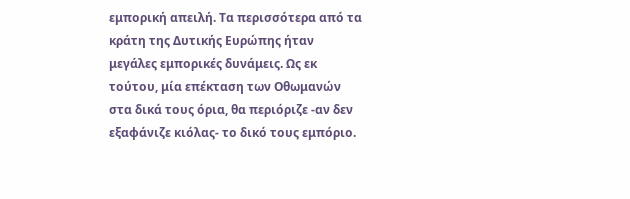εμπορική απειλή. Τα περισσότερα από τα κράτη της Δυτικής Ευρώπης ήταν μεγάλες εμπορικές δυνάμεις. Ως εκ τούτου, μία επέκταση των Οθωμανών στα δικά τους όρια, θα περιόριζε -αν δεν εξαφάνιζε κιόλας- το δικό τους εμπόριο.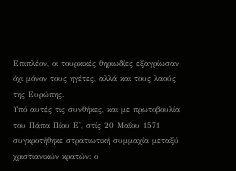Επιπλέον, οι τουρκικές θηριωδίες εξαγρίωσαν όχι μόνον τους ηγέτες, αλλά και τους λαούς της Ευρώπης.
Υπό αυτές τις συνθήκες, και με πρωτοβουλία του Πάπα Πίου Ε', στίς 20 Μαΐου 1571 συγκροτήθηκε στρατιωτική συμμαχία μεταξύ χριστιανικών κρατών: ο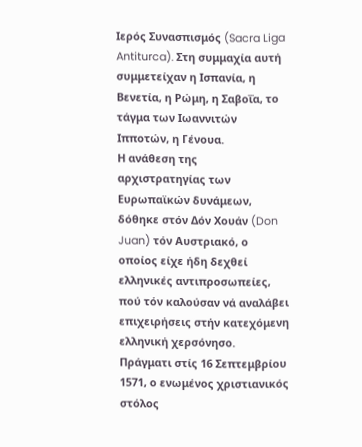Ιερός Συνασπισμός (Sacra Liga Antiturca). Στη συμμαχία αυτή συμμετείχαν η Ισπανία, η Βενετία, η Ρώμη, η Σαβοΐα, το τάγμα των Ιωαννιτών Ιπποτών, η Γένουα.
Η ανάθεση της αρχιστρατηγίας των Ευρωπαϊκών δυνάμεων, δόθηκε στόν Δόν Χουάν (Don Juan) τόν Αυστριακό, ο οποίος είχε ήδη δεχθεί ελληνικές αντιπροσωπείες, πού τόν καλούσαν νά αναλάβει επιχειρήσεις στήν κατεχόμενη ελληνική χερσόνησο. Πράγματι στίς 16 Σεπτεμβρίου 1571, ο ενωμένος χριστιανικός στόλος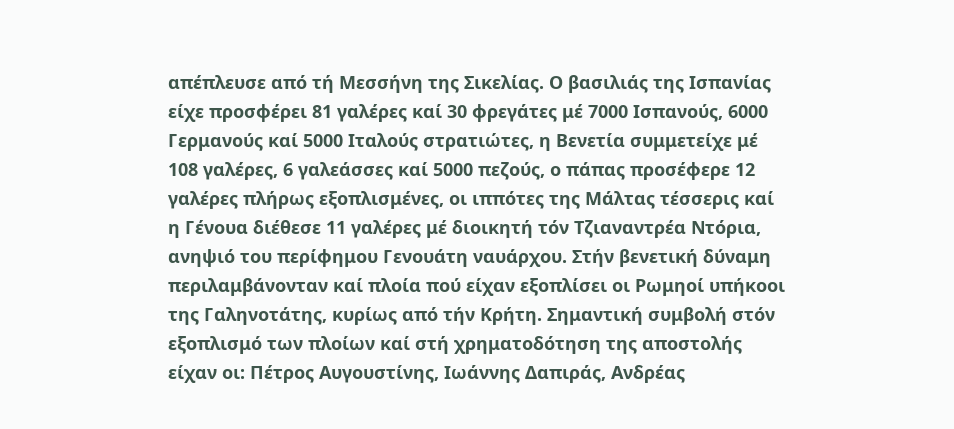απέπλευσε από τή Μεσσήνη της Σικελίας. Ο βασιλιάς της Ισπανίας είχε προσφέρει 81 γαλέρες καί 30 φρεγάτες μέ 7000 Ισπανούς, 6000 Γερμανούς καί 5000 Ιταλούς στρατιώτες, η Βενετία συμμετείχε μέ 108 γαλέρες, 6 γαλεάσσες καί 5000 πεζούς, ο πάπας προσέφερε 12 γαλέρες πλήρως εξοπλισμένες, οι ιππότες της Μάλτας τέσσερις καί η Γένουα διέθεσε 11 γαλέρες μέ διοικητή τόν Τζιαναντρέα Ντόρια, ανηψιό του περίφημου Γενουάτη ναυάρχου. Στήν βενετική δύναμη περιλαμβάνονταν καί πλοία πού είχαν εξοπλίσει οι Ρωμηοί υπήκοοι της Γαληνοτάτης, κυρίως από τήν Κρήτη. Σημαντική συμβολή στόν εξοπλισμό των πλοίων καί στή χρηματοδότηση της αποστολής είχαν οι: Πέτρος Αυγουστίνης, Ιωάννης Δαπιράς, Ανδρέας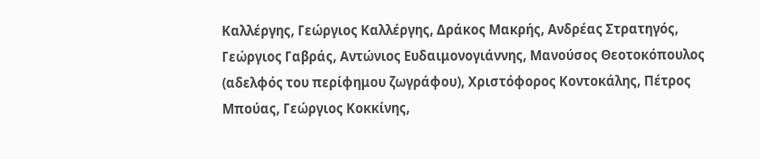Καλλέργης, Γεώργιος Καλλέργης, Δράκος Μακρής, Ανδρέας Στρατηγός, Γεώργιος Γαβράς, Αντώνιος Ευδαιμονογιάννης, Μανούσος Θεοτοκόπουλος (αδελφός του περίφημου ζωγράφου), Χριστόφορος Κοντοκάλης, Πέτρος Μπούας, Γεώργιος Κοκκίνης,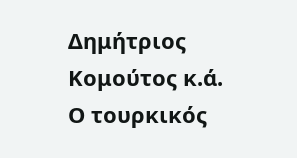Δημήτριος Κομούτος κ.ά. Ο τουρκικός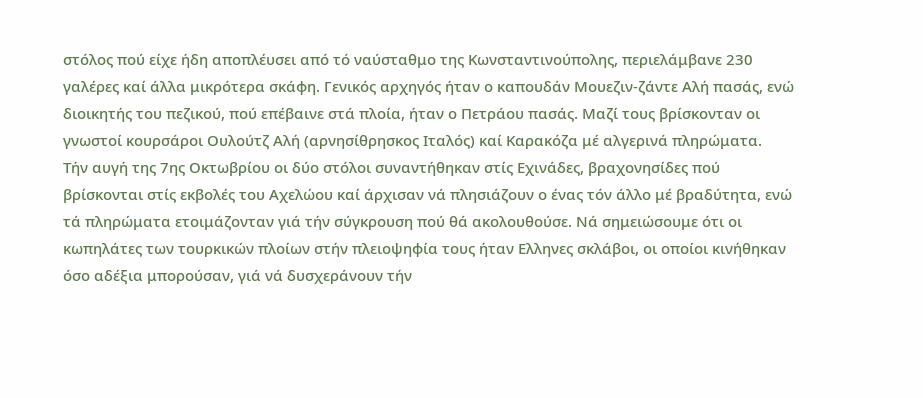στόλος πού είχε ήδη αποπλέυσει από τό ναύσταθμο της Κωνσταντινούπολης, περιελάμβανε 230 γαλέρες καί άλλα μικρότερα σκάφη. Γενικός αρχηγός ήταν ο καπουδάν Μουεζιν-ζάντε Αλή πασάς, ενώ διοικητής του πεζικού, πού επέβαινε στά πλοία, ήταν ο Πετράου πασάς. Μαζί τους βρίσκονταν οι γνωστοί κουρσάροι Ουλούτζ Αλή (αρνησίθρησκος Ιταλός) καί Καρακόζα μέ αλγερινά πληρώματα.
Tήν αυγή της 7ης Οκτωβρίου οι δύο στόλοι συναντήθηκαν στίς Εχινάδες, βραχονησίδες πού βρίσκονται στίς εκβολές του Αχελώου καί άρχισαν νά πλησιάζουν ο ένας τόν άλλο μέ βραδύτητα, ενώ τά πληρώματα ετοιμάζονταν γιά τήν σύγκρουση πού θά ακολουθούσε. Νά σημειώσουμε ότι οι κωπηλάτες των τουρκικών πλοίων στήν πλειοψηφία τους ήταν Ελληνες σκλάβοι, οι οποίοι κινήθηκαν όσο αδέξια μπορούσαν, γιά νά δυσχεράνουν τήν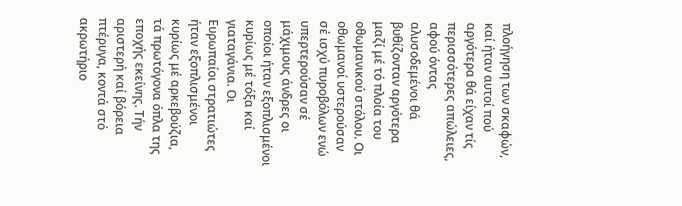πλοήγηση των σκαφών, καί ήταν αυτοί πού αργότερα θά είχαν τίς περισσότερες απώλειες, αφού όντας αλυσοδεμένοι θά βυθίζονταν αργότερα μαζί μέ τό πλοία του οθωμανικού στόλου. Οι οθωμανοί υστερούσαν σέ ισχύ πυροβόλων ενώ υπερτερούσαν σέ μάχιμους άνδρες οι οποίοι ήταν εξοπλισμένοι κυρίως μέ τόξα καί γιαταγάνια. Οι Ευρωπαίοι στρατιώτες ήταν εξοπλισμένοι κυρίως μέ αρκεβούζια, τά πρωτόγονα όπλα της εποχής εκείνης. Τήν αριστερή καί βόρεια πτέρυγα, κοντά στό ακρωτήριο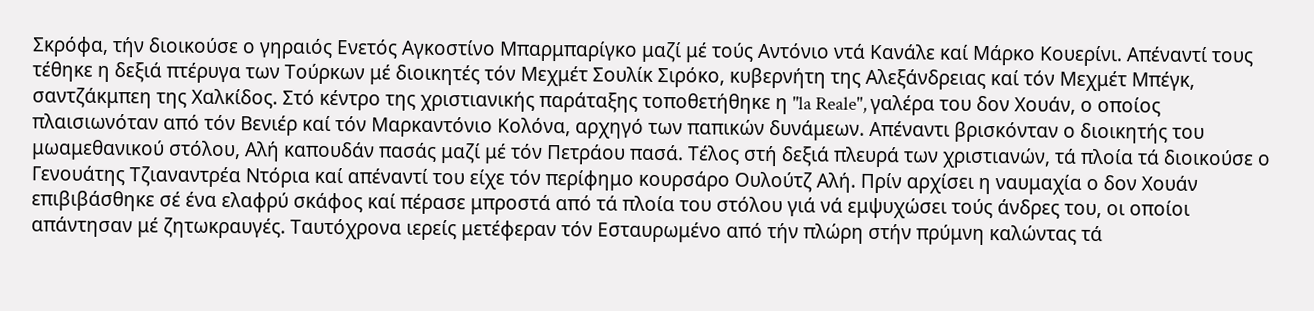Σκρόφα, τήν διοικούσε ο γηραιός Ενετός Αγκοστίνο Μπαρμπαρίγκο μαζί μέ τούς Αντόνιο ντά Κανάλε καί Μάρκο Κουερίνι. Απέναντί τους τέθηκε η δεξιά πτέρυγα των Τούρκων μέ διοικητές τόν Μεχμέτ Σουλίκ Σιρόκο, κυβερνήτη της Αλεξάνδρειας καί τόν Μεχμέτ Μπέγκ, σαντζάκμπεη της Χαλκίδος. Στό κέντρο της χριστιανικής παράταξης τοποθετήθηκε η "la Reale", γαλέρα του δον Χουάν, ο οποίος πλαισιωνόταν από τόν Βενιέρ καί τόν Μαρκαντόνιο Κολόνα, αρχηγό των παπικών δυνάμεων. Απέναντι βρισκόνταν ο διοικητής του μωαμεθανικού στόλου, Αλή καπουδάν πασάς μαζί μέ τόν Πετράου πασά. Τέλος στή δεξιά πλευρά των χριστιανών, τά πλοία τά διοικούσε ο Γενουάτης Τζιαναντρέα Ντόρια καί απέναντί του είχε τόν περίφημο κουρσάρο Ουλούτζ Αλή. Πρίν αρχίσει η ναυμαχία ο δον Χουάν επιβιβάσθηκε σέ ένα ελαφρύ σκάφος καί πέρασε μπροστά από τά πλοία του στόλου γιά νά εμψυχώσει τούς άνδρες του, οι οποίοι απάντησαν μέ ζητωκραυγές. Ταυτόχρονα ιερείς μετέφεραν τόν Εσταυρωμένο από τήν πλώρη στήν πρύμνη καλώντας τά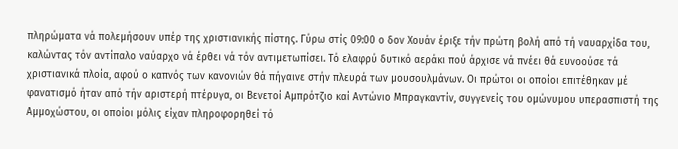πληρώματα νά πολεμήσουν υπέρ της χριστιανικής πίστης. Γύρω στίς 09:00 ο δον Χουάν έριξε τήν πρώτη βολή από τή ναυαρχίδα του, καλώντας τόν αντίπαλο ναύαρχο νά έρθει νά τόν αντιμετωπίσει. Τό ελαφρύ δυτικό αεράκι πού άρχισε νά πνέει θά ευνοούσε τά χριστιανικά πλοία, αφού ο καπνός των κανονιών θά πήγαινε στήν πλευρά των μουσουλμάνων. Οι πρώτοι οι οποίοι επιτέθηκαν μέ φανατισμό ήταν από τήν αριστερή πτέρυγα, οι Βενετοί Αμπρότζιο καί Αντώνιο Μπραγκαντίν, συγγενείς του ομώνυμου υπερασπιστή της Αμμοχώστου, οι οποίοι μόλις είχαν πληροφορηθεί τό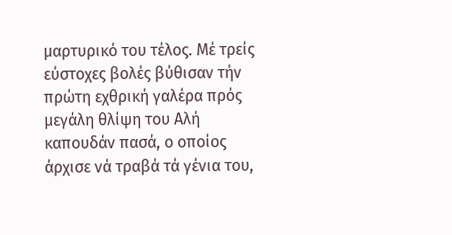μαρτυρικό του τέλος. Μέ τρείς εύστοχες βολές βύθισαν τήν πρώτη εχθρική γαλέρα πρός μεγάλη θλίψη του Αλή καπουδάν πασά, ο οποίος άρχισε νά τραβά τά γένια του,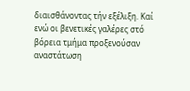διαισθάνοντας τήν εξέλιξη. Καί ενώ οι βενετικές γαλέρες στό βόρεια τμήμα προξενούσαν αναστάτωση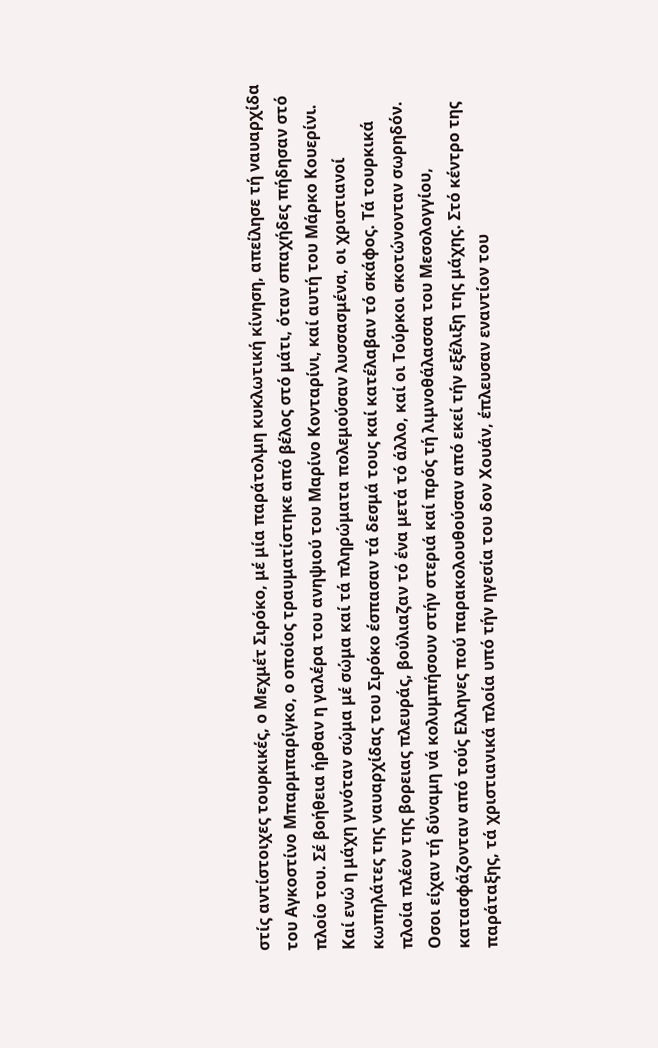στίς αντίστοιχες τουρκικές, ο Μεχμέτ Σιρόκο, μέ μία παράτολμη κυκλωτική κίνηση, απείλησε τή ναυαρχίδα του Αγκοστίνο Μπαρμπαρίγκο, ο οποίος τραυματίστηκε από βέλος στό μάτι, όταν σπαχήδες πήδησαν στό πλοίο του. Σέ βοήθεια ήρθαν η γαλέρα του ανηψιού του Μαρίνο Κονταρίνι, καί αυτή του Μάρκο Κουερίνι. Καί ενώ η μάχη γινόταν σώμα μέ σώμα καί τά πληρώματα πολεμούσαν λυσσασμένα, οι χριστιανοί κωπηλάτες της ναυαρχίδας του Σιρόκο έσπασαν τά δεσμά τους καί κατέλαβαν τό σκάφος. Τά τουρκικά πλοία πλέον της βορειας πλευράς, βούλιαζαν τό ένα μετά τό άλλο, καί οι Τούρκοι σκοτώνονταν σωρηδόν. Οσοι είχαν τή δύναμη νά κολυμπήσουν στήν στεριά καί πρός τή λιμνοθάλασσα του Μεσολογγίου, κατασφάζονταν από τούς Ελληνες πού παρακολουθούσαν από εκεί τήν εξέλιξη της μάχης. Στό κέντρο της παράταξης, τά χριστιανικά πλοία υπό τήν ηγεσία του δον Χουάν, έπλευσαν εναντίον του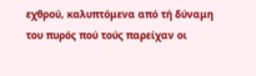εχθρού, καλυπτόμενα από τή δύναμη του πυρός πού τούς παρείχαν οι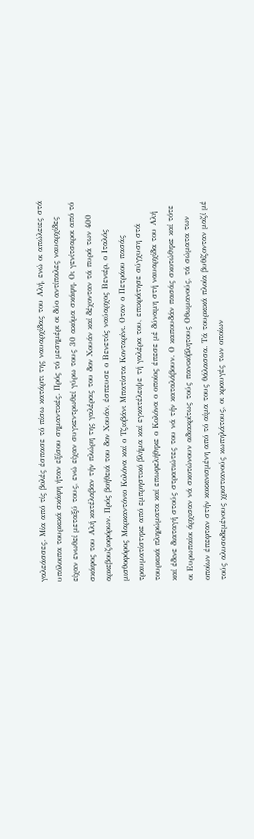γαλεάσσες. Μία από τίς βολές έσπασε τό πίσω κατάρτι της ναυαρχίδας του Αλή, ενώ οι απώλειες στά υπόλοιπα τουρκικά σκάφη ήταν εξίσου σημαντικές. Πρός τό μεσημέρι οι δύο αντίπαλες ναυαρχίδες είχαν ενωθεί μεταξύ τους, ενώ είχαν συγκεντρωθεί γύρω τους 30 ακόμα σκάφη. Οι γενίτσαροι από τό σκάφος του Αλή κατέλαβαν τήν πλώρη της γαλέρας του δον Χουάν καί δέχονταν τά πυρά των 400 αρκεβουζιοφόρων. Πρός βοήθειά του δον Χουάν, έσπευσε ο Βενετός ναύαρχος Βενιέρ, ο Ιταλός μισθοφόρος Μαρκαντόνιο Κολόνα καί ο Τζιοβάνι Μπατίστα Κονταρίνι. Οταν ο Πετράου πασάς τραυματίστηκε από εμπρηστικό βλήμα καί εγκατέλειψε τή γαλέρα του, επικράτησε σύγχυση στά τουρκικά πληρώματα καί επωφελήθηκε ο Κολόνα ο οποίος έπεσε μέ δύναμη στή ναυαρχίδα του Αλή καί έδινε διαταγή στούς στρατιώτες του νά τήν καταλάβουν. Ο καπουδάν πασάς σκοτώθηκε καί τότε οι Ευρωπαίοι άρχισαν νά σκοτώνουν αδιακρίτως τούς πανικόβλητους Οθωμανούς, τά σώματα των οποίων έπεφταν στήν κοκκινισμένη από τό αίμα τους θάλασσα. Τά τουρκικά πλοία βυθίζονταν μαζί μέ τούς αλυσοδεμένους χριστιανούς κωπηλάτους, οι κραυγές των οποίων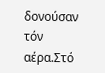δονούσαν τόν αέρα.Στό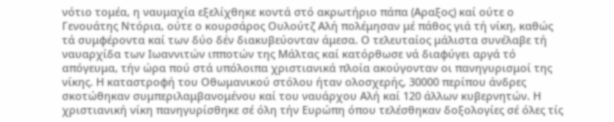νότιο τομέα, η ναυμαχία εξελίχθηκε κοντά στό ακρωτήριο πάπα (Αραξος) καί ούτε ο Γενουάτης Ντόρια, ούτε ο κουρσάρος Ουλούτζ Αλή πολέμησαν μέ πάθος γιά τή νίκη, καθώς τά συμφέροντα καί των δύο δέν διακυβεύονταν άμεσα. Ο τελευταίος μάλιστα συνέλαβε τή ναυαρχίδα των Ιωαννιτών ιπποτών της Μάλτας καί κατόρθωσε νά διαφύγει αργά τό απόγευμα, τήν ώρα πού στά υπόλοιπα χριστιανικά πλοία ακούγονταν οι πανηγυρισμοί της νίκης. Η καταστροφή του Οθωμανικού στόλου ήταν ολοσχερής, 30000 περίπου άνδρες σκοτώθηκαν συμπεριλαμβανομένου καί του ναυάρχου Αλή καί 120 άλλων κυβερνητών. Η χριστιανική νίκη πανηγυρίσθηκε σέ όλη τήν Ευρώπη όπου τελέσθηκαν δοξολογίες σέ όλες τίς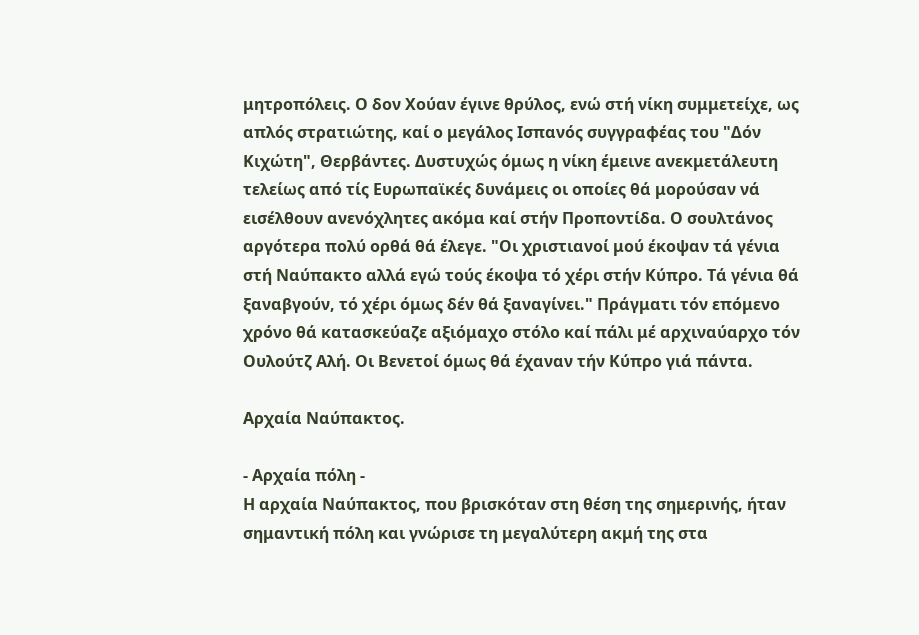μητροπόλεις. Ο δον Χούαν έγινε θρύλος, ενώ στή νίκη συμμετείχε, ως απλός στρατιώτης, καί ο μεγάλος Ισπανός συγγραφέας του "Δόν Κιχώτη", Θερβάντες. Δυστυχώς όμως η νίκη έμεινε ανεκμετάλευτη τελείως από τίς Ευρωπαϊκές δυνάμεις οι οποίες θά μορούσαν νά εισέλθουν ανενόχλητες ακόμα καί στήν Προποντίδα. Ο σουλτάνος αργότερα πολύ ορθά θά έλεγε. "Οι χριστιανοί μού έκοψαν τά γένια στή Ναύπακτο αλλά εγώ τούς έκοψα τό χέρι στήν Κύπρο. Τά γένια θά ξαναβγούν, τό χέρι όμως δέν θά ξαναγίνει." Πράγματι τόν επόμενο χρόνο θά κατασκεύαζε αξιόμαχο στόλο καί πάλι μέ αρχιναύαρχο τόν Ουλούτζ Αλή. Oι Βενετοί όμως θά έχαναν τήν Κύπρο γιά πάντα.

Αρχαία Ναύπακτος.

- Αρχαία πόλη -
Η αρχαία Ναύπακτος, που βρισκόταν στη θέση της σημερινής, ήταν σημαντική πόλη και γνώρισε τη μεγαλύτερη ακμή της στα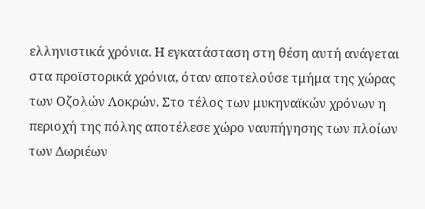ελληνιστικά χρόνια. Η εγκατάσταση στη θέση αυτή ανάγεται στα προϊστορικά χρόνια, όταν αποτελούσε τμήμα της χώρας των Οζολών Λοκρών. Στο τέλος των μυκηναϊκών χρόνων η περιοχή της πόλης αποτέλεσε χώρο ναυπήγησης των πλοίων των Δωριέων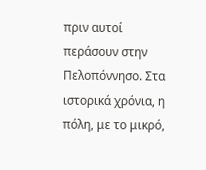πριν αυτοί περάσουν στην Πελοπόννησο. Στα ιστορικά χρόνια, η πόλη, με το μικρό,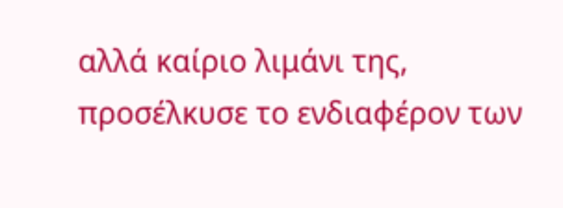αλλά καίριο λιμάνι της, προσέλκυσε το ενδιαφέρον των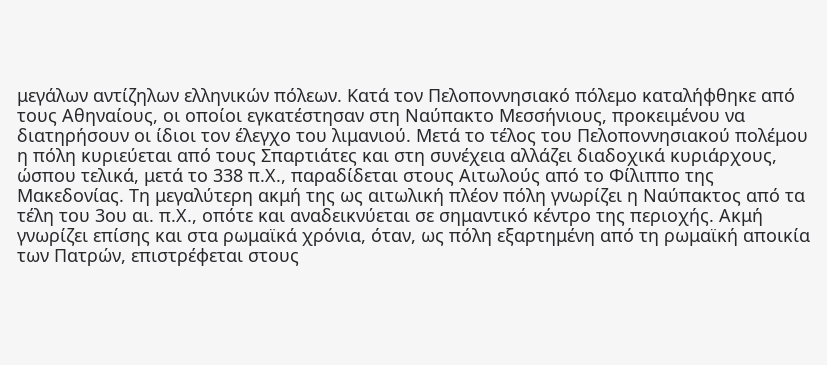μεγάλων αντίζηλων ελληνικών πόλεων. Κατά τον Πελοποννησιακό πόλεμο καταλήφθηκε από τους Αθηναίους, οι οποίοι εγκατέστησαν στη Ναύπακτο Μεσσήνιους, προκειμένου να διατηρήσουν οι ίδιοι τον έλεγχο του λιμανιού. Μετά το τέλος του Πελοποννησιακού πολέμου η πόλη κυριεύεται από τους Σπαρτιάτες και στη συνέχεια αλλάζει διαδοχικά κυριάρχους, ώσπου τελικά, μετά το 338 π.Χ., παραδίδεται στους Αιτωλούς από το Φίλιππο της Μακεδονίας. Τη μεγαλύτερη ακμή της ως αιτωλική πλέον πόλη γνωρίζει η Ναύπακτος από τα τέλη του 3ου αι. π.Χ., οπότε και αναδεικνύεται σε σημαντικό κέντρο της περιοχής. Ακμή γνωρίζει επίσης και στα ρωμαϊκά χρόνια, όταν, ως πόλη εξαρτημένη από τη ρωμαϊκή αποικία των Πατρών, επιστρέφεται στους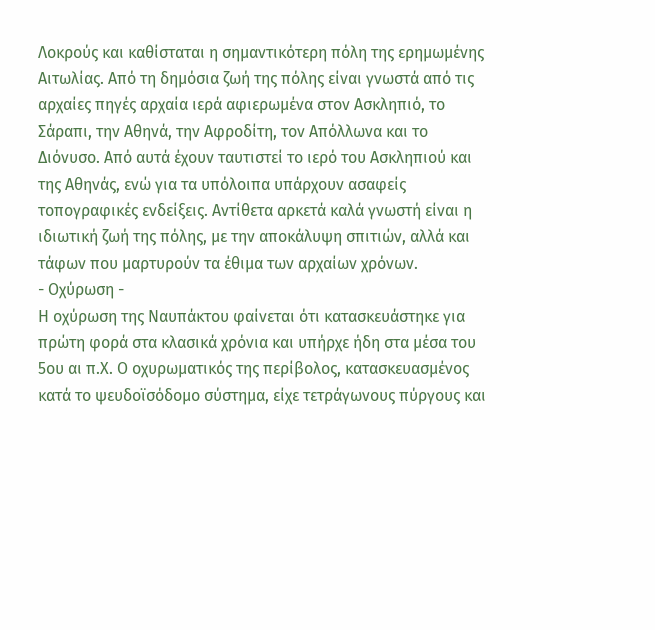Λοκρούς και καθίσταται η σημαντικότερη πόλη της ερημωμένης Αιτωλίας. Από τη δημόσια ζωή της πόλης είναι γνωστά από τις αρχαίες πηγές αρχαία ιερά αφιερωμένα στον Ασκληπιό, το Σάραπι, την Αθηνά, την Αφροδίτη, τον Απόλλωνα και το Διόνυσο. Από αυτά έχουν ταυτιστεί το ιερό του Ασκληπιού και της Αθηνάς, ενώ για τα υπόλοιπα υπάρχουν ασαφείς τοπογραφικές ενδείξεις. Αντίθετα αρκετά καλά γνωστή είναι η ιδιωτική ζωή της πόλης, με την αποκάλυψη σπιτιών, αλλά και τάφων που μαρτυρούν τα έθιμα των αρχαίων χρόνων.
- Οχύρωση -
Η οχύρωση της Ναυπάκτου φαίνεται ότι κατασκευάστηκε για πρώτη φορά στα κλασικά χρόνια και υπήρχε ήδη στα μέσα του 5ου αι π.Χ. Ο οχυρωματικός της περίβολος, κατασκευασμένος κατά το ψευδοϊσόδομο σύστημα, είχε τετράγωνους πύργους και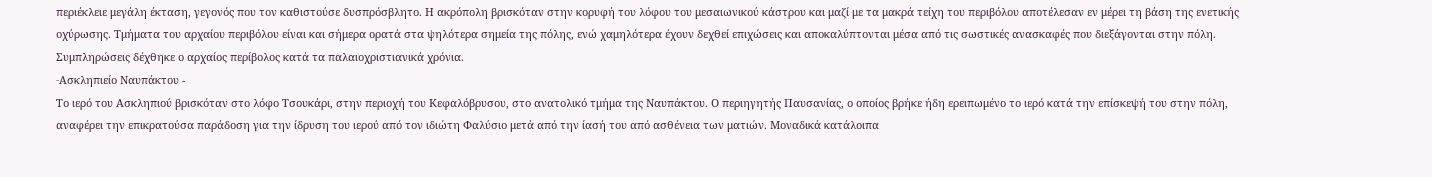περιέκλειε μεγάλη έκταση, γεγονός που τον καθιστούσε δυσπρόσβλητο. Η ακρόπολη βρισκόταν στην κορυφή του λόφου του μεσαιωνικού κάστρου και μαζί με τα μακρά τείχη του περιβόλου αποτέλεσαν εν μέρει τη βάση της ενετικής οχύρωσης. Τμήματα του αρχαίου περιβόλου είναι και σήμερα ορατά στα ψηλότερα σημεία της πόλης, ενώ χαμηλότερα έχουν δεχθεί επιχώσεις και αποκαλύπτονται μέσα από τις σωστικές ανασκαφές που διεξάγονται στην πόλη. Συμπληρώσεις δέχθηκε ο αρχαίος περίβολος κατά τα παλαιοχριστιανικά χρόνια.
-Aσκληπιείο Ναυπάκτου -
Το ιερό του Ασκληπιού βρισκόταν στο λόφο Τσουκάρι, στην περιοχή του Κεφαλόβρυσου, στο ανατολικό τμήμα της Ναυπάκτου. Ο περιηγητής Παυσανίας, ο οποίος βρήκε ήδη ερειπωμένο το ιερό κατά την επίσκεψή του στην πόλη, αναφέρει την επικρατούσα παράδοση για την ίδρυση του ιερού από τον ιδιώτη Φαλύσιο μετά από την ίασή του από ασθένεια των ματιών. Μοναδικά κατάλοιπα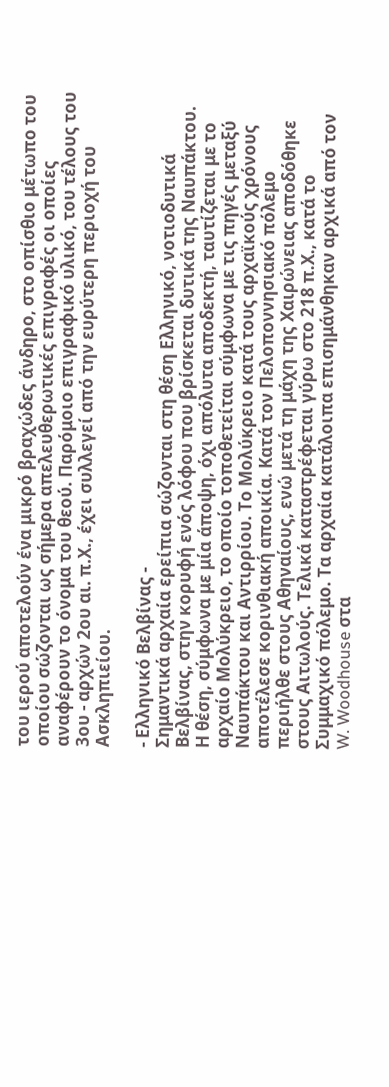του ιερού αποτελούν ένα μικρό βραχώδες άνδηρο, στο οπίσθιο μέτωπο του οποίου σώζονται ως σήμερα απελευθερωτικές επιγραφές οι οποίες αναφέρουν το όνομα του θεού. Παρόμοιο επιγραφικό υλικό, του τέλους του 3ου - αρχών 2ου αι. π.Χ., έχει συλλεγεί από την ευρύτερη περιοχή του Ασκληπιείου.

- Ελληνικό Βελβίνας -
Σημαντικά αρχαία ερείπια σώζονται στη θέση Ελληνικό, νοτιοδυτικά Βελβίνας, στην κορυφή ενός λόφου που βρίσκεται δυτικά της Ναυπάκτου. Η θέση, σύμφωνα με μία άποψη, όχι απόλυτα αποδεκτή, ταυτίζεται με το αρχαίο Μολύκρειο, το οποίο τοποθετείται σύμφωνα με τις πηγές μεταξύ Ναυπάκτου και Αντιρρίου. Το Μολύκρειο κατά τους αρχαϊκούς χρόνους αποτέλεσε κορινθιακή αποικία. Κατά τον Πελοποννησιακό πόλεμο περιήλθε στους Αθηναίους, ενώ μετά τη μάχη της Χαιρώνειας αποδόθηκε στους Αιτωλούς. Τελικά καταστρέφεται γύρω στο 218 π.Χ., κατά το Συμμαχικό πόλεμο. Τα αρχαία κατάλοιπα επισημάνθηκαν αρχικά από τον W. Woodhouse στα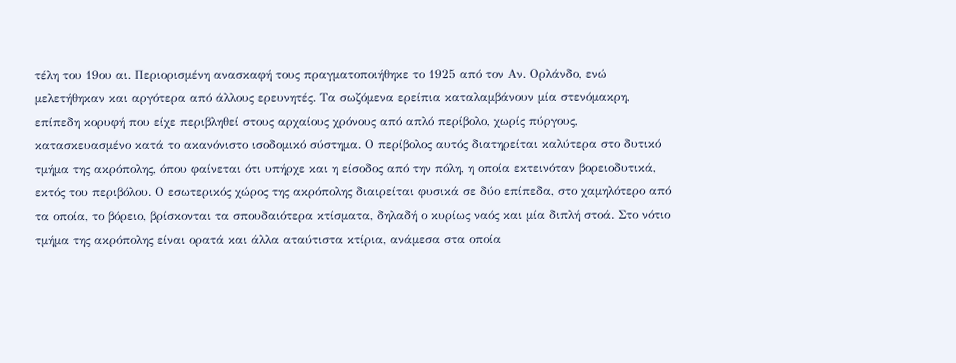τέλη του 19ου αι. Περιορισμένη ανασκαφή τους πραγματοποιήθηκε το 1925 από τον Αν. Ορλάνδο, ενώ μελετήθηκαν και αργότερα από άλλους ερευνητές. Τα σωζόμενα ερείπια καταλαμβάνουν μία στενόμακρη, επίπεδη κορυφή που είχε περιβληθεί στους αρχαίους χρόνους από απλό περίβολο, χωρίς πύργους, κατασκευασμένο κατά το ακανόνιστο ισοδομικό σύστημα. Ο περίβολος αυτός διατηρείται καλύτερα στο δυτικό τμήμα της ακρόπολης, όπου φαίνεται ότι υπήρχε και η είσοδος από την πόλη, η οποία εκτεινόταν βορειοδυτικά, εκτός του περιβόλου. Ο εσωτερικός χώρος της ακρόπολης διαιρείται φυσικά σε δύο επίπεδα, στο χαμηλότερο από τα οποία, το βόρειο, βρίσκονται τα σπουδαιότερα κτίσματα, δηλαδή ο κυρίως ναός και μία διπλή στοά. Στο νότιο τμήμα της ακρόπολης είναι ορατά και άλλα αταύτιστα κτίρια, ανάμεσα στα οποία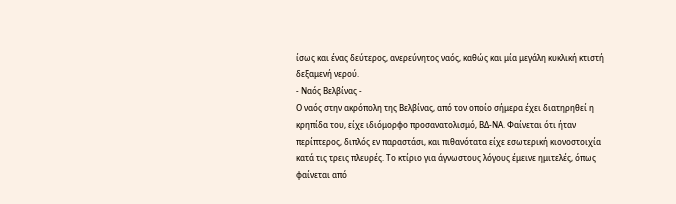ίσως και ένας δεύτερος, ανερεύνητος ναός, καθώς και μία μεγάλη κυκλική κτιστή δεξαμενή νερού.
- Ναός Βελβίνας -
Ο ναός στην ακρόπολη της Βελβίνας, από τον οποίο σήμερα έχει διατηρηθεί η κρηπίδα του, είχε ιδιόμορφο προσανατολισμό, ΒΔ-ΝΑ. Φαίνεται ότι ήταν περίπτερος, διπλός εν παραστάσι, και πιθανότατα είχε εσωτερική κιονοστοιχία κατά τις τρεις πλευρές. Το κτίριο για άγνωστους λόγους έμεινε ημιτελές, όπως φαίνεται από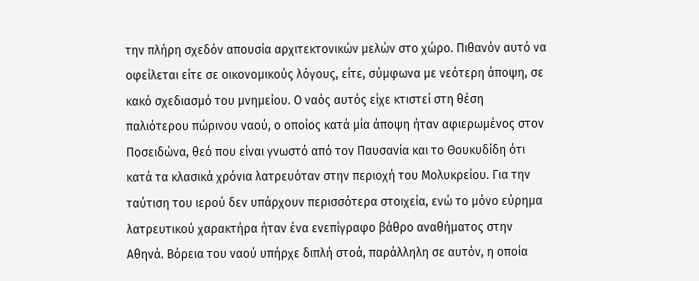την πλήρη σχεδόν απουσία αρχιτεκτονικών μελών στο χώρο. Πιθανόν αυτό να οφείλεται είτε σε οικονομικούς λόγους, είτε, σύμφωνα με νεότερη άποψη, σε κακό σχεδιασμό του μνημείου. Ο ναός αυτός είχε κτιστεί στη θέση παλιότερου πώρινου ναού, ο οποίος κατά μία άποψη ήταν αφιερωμένος στον Ποσειδώνα, θεό που είναι γνωστό από τον Παυσανία και το Θουκυδίδη ότι κατά τα κλασικά χρόνια λατρευόταν στην περιοχή του Μολυκρείου. Για την ταύτιση του ιερού δεν υπάρχουν περισσότερα στοιχεία, ενώ το μόνο εύρημα λατρευτικού χαρακτήρα ήταν ένα ενεπίγραφο βάθρο αναθήματος στην Αθηνά. Βόρεια του ναού υπήρχε διπλή στοά, παράλληλη σε αυτόν, η οποία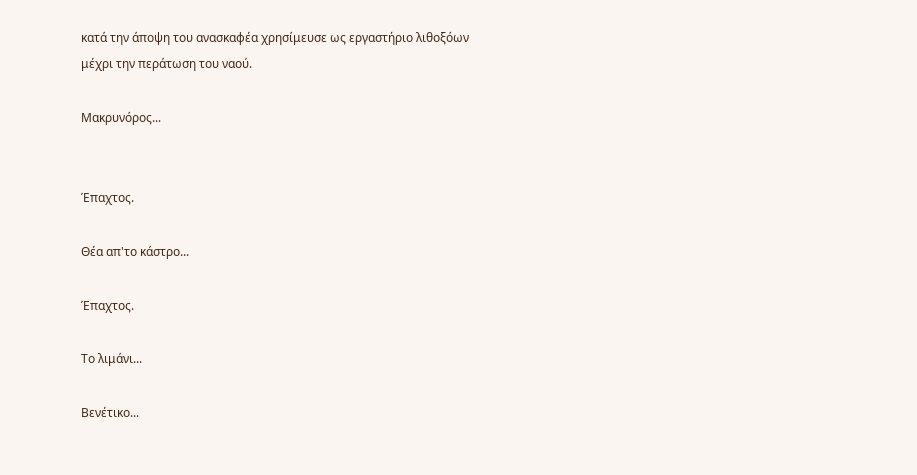κατά την άποψη του ανασκαφέα χρησίμευσε ως εργαστήριο λιθοξόων μέχρι την περάτωση του ναού.

Μακρυνόρος...


Έπαχτος.

Θέα απ'το κάστρο...

Έπαχτος.

Το λιμάνι...

Βενέτικο...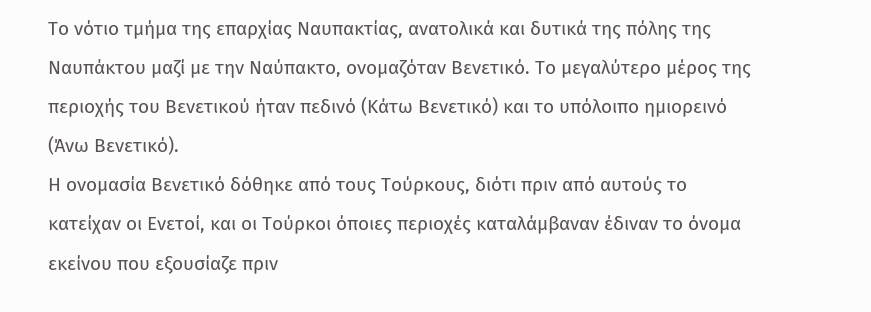Το νότιο τμήμα της επαρχίας Ναυπακτίας, ανατολικά και δυτικά της πόλης της Ναυπάκτου μαζί με την Ναύπακτο, ονομαζόταν Βενετικό. Το μεγαλύτερο μέρος της περιοχής του Βενετικού ήταν πεδινό (Κάτω Βενετικό) και το υπόλοιπο ημιορεινό (Άνω Βενετικό).
Η ονομασία Βενετικό δόθηκε από τους Τούρκους, διότι πριν από αυτούς το κατείχαν οι Ενετοί, και οι Τούρκοι όποιες περιοχές καταλάμβαναν έδιναν το όνομα εκείνου που εξουσίαζε πριν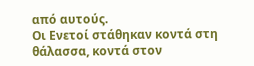από αυτούς.
Οι Ενετοί στάθηκαν κοντά στη θάλασσα, κοντά στον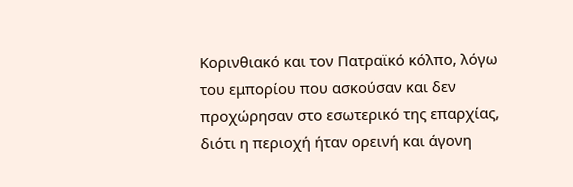Κορινθιακό και τον Πατραϊκό κόλπο, λόγω του εμπορίου που ασκούσαν και δεν προχώρησαν στο εσωτερικό της επαρχίας, διότι η περιοχή ήταν ορεινή και άγονη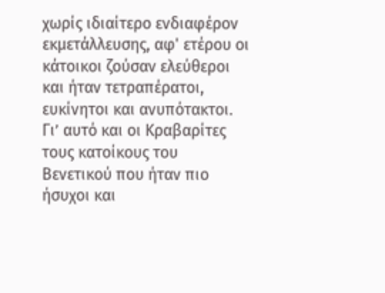χωρίς ιδιαίτερο ενδιαφέρον εκμετάλλευσης, αφ' ετέρου οι κάτοικοι ζούσαν ελεύθεροι και ήταν τετραπέρατοι, ευκίνητοι και ανυπότακτοι. Γι’ αυτό και οι Κραβαρίτες τους κατοίκους του Βενετικού που ήταν πιο ήσυχοι και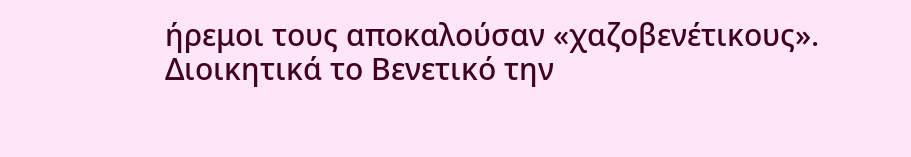ήρεμοι τους αποκαλούσαν «χαζοβενέτικους».
Διοικητικά το Βενετικό την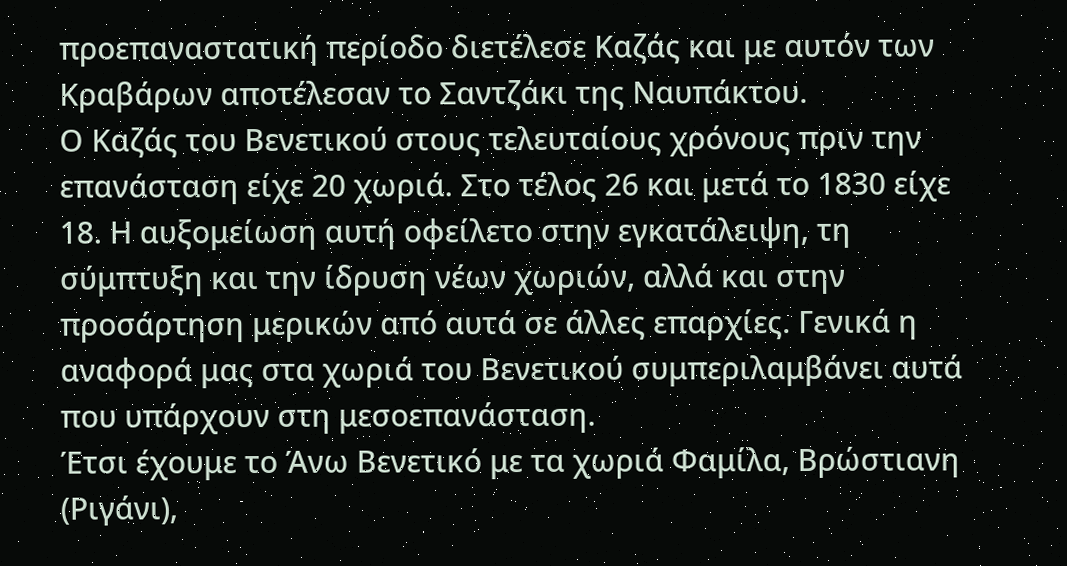προεπαναστατική περίοδο διετέλεσε Καζάς και με αυτόν των Κραβάρων αποτέλεσαν το Σαντζάκι της Ναυπάκτου.
Ο Καζάς του Βενετικού στους τελευταίους χρόνους πριν την επανάσταση είχε 20 χωριά. Στο τέλος 26 και μετά το 1830 είχε 18. Η αυξομείωση αυτή οφείλετο στην εγκατάλειψη, τη σύμπτυξη και την ίδρυση νέων χωριών, αλλά και στην προσάρτηση μερικών από αυτά σε άλλες επαρχίες. Γενικά η αναφορά μας στα χωριά του Βενετικού συμπεριλαμβάνει αυτά που υπάρχουν στη μεσοεπανάσταση.
Έτσι έχουμε το Άνω Βενετικό με τα χωριά Φαμίλα, Βρώστιανη (Ριγάνι),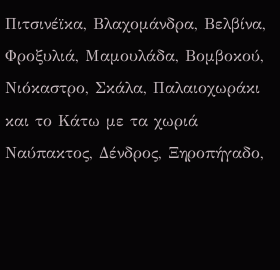Πιτσινέϊκα, Βλαχομάνδρα, Βελβίνα, Φροξυλιά, Μαμουλάδα, Βομβοκού, Νιόκαστρο, Σκάλα, Παλαιοχωράκι και το Κάτω με τα χωριά Ναύπακτος, Δένδρος, Ξηροπήγαδο,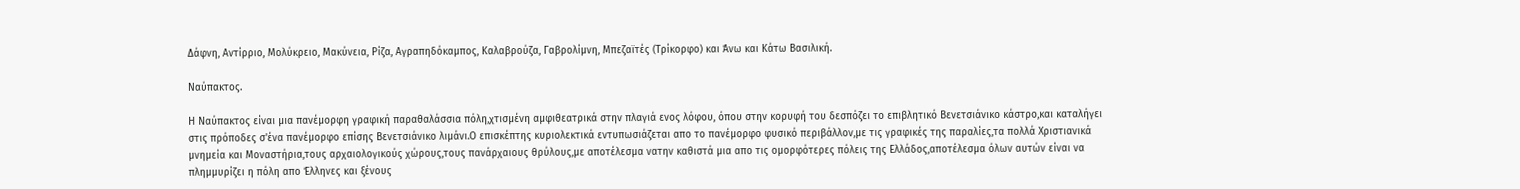Δάφνη, Αντίρριο, Μολύκρειο, Μακύνεια, Ρίζα, Αγραπηδόκαμπος, Καλαβρούζα, Γαβρολίμνη, Μπεζαϊτές (Τρίκορφο) και Άνω και Κάτω Βασιλική.

Ναύπακτος.

Η Ναύπακτος είναι μια πανέμορφη γραφική παραθαλάσσια πόλη,χτισμένη αμφιθεατρικά στην πλαγιά ενος λόφου, όπου στην κορυφή του δεσπόζει το επιβλητικό Βενετσιάνικο κάστρο,και καταλήγει στις πρόποδες σ'ένα πανέμορφο επίσης Βενετσιάνικο λιμάνι.Ο επισκέπτης κυριολεκτικά εντυπωσιάζεται απο το πανέμορφο φυσικό περιβάλλον,με τις γραφικές της παραλίες,τα πολλά Χριστιανικά μνημεία και Μοναστήρια,τους αρχαιολογικούς χώρους,τους πανάρχαιους θρύλους,με αποτέλεσμα νατην καθιστά μια απο τις ομορφότερες πόλεις της Ελλάδος,αποτέλεσμα όλων αυτών είναι να πλημμυρίζει η πόλη απο Έλληνες και ξένους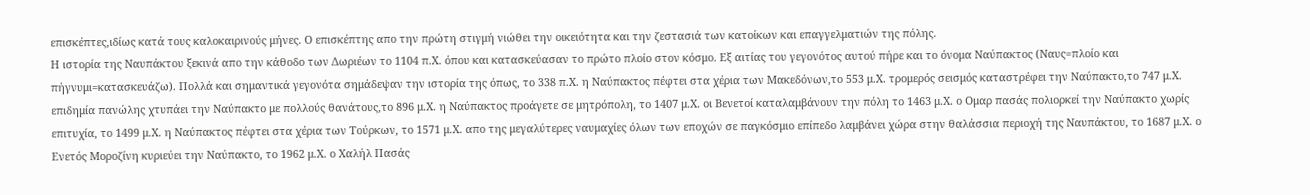επισκέπτες,ιδίως κατά τους καλοκαιρινούς μήνες. Ο επισκέπτης απο την πρώτη στιγμή νιώθει την οικειότητα και την ζεστασιά των κατοίκων και επαγγελματιών της πόλης.
Η ιστορία της Ναυπάκτου ξεκινά απο την κάθοδο των Δωριέων το 1104 π.Χ. όπου και κατασκεύασαν το πρώτο πλοίο στον κόσμο. Εξ αιτίας του γεγονότος αυτού πήρε και το όνομα Ναύπακτος (Ναυς=πλοίο και πήγνυμι=κατασκευάζω). Πολλά και σημαντικά γεγονότα σημάδεψαν την ιστορία της όπως, το 338 π.Χ. η Ναύπακτος πέφτει στα χέρια των Μακεδόνων,το 553 μ.Χ. τρομερός σεισμός καταστρέφει την Ναύπακτο,το 747 μ.Χ. επιδημία πανώλης χτυπάει την Ναύπακτο με πολλούς θανάτους,το 896 μ.Χ. η Ναύπακτος προάγετε σε μητρόπολη, το 1407 μ.Χ. οι Βενετοί καταλαμβάνουν την πόλη το 1463 μ.Χ. ο Ομαρ πασάς πολιορκεί την Ναύπακτο χωρίς επιτυχία, το 1499 μ.Χ. η Ναύπακτος πέφτει στα χέρια των Τούρκων, το 1571 μ.Χ. απο της μεγαλύτερες ναυμαχίες όλων των εποχών σε παγκόσμιο επίπεδο λαμβάνει χώρα στην θαλάσσια περιοχή της Ναυπάκτου, το 1687 μ.Χ. ο Ενετός Μοροζίνη κυριεύει την Ναύπακτο, το 1962 μ.Χ. ο Χαλήλ Πασάς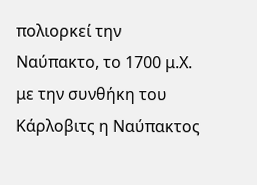πολιορκεί την Ναύπακτο, το 1700 μ.Χ. με την συνθήκη του Κάρλοβιτς η Ναύπακτος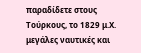παραδίδετε στους Τούρκους, το 1829 μ.Χ. μεγάλες ναυτικές και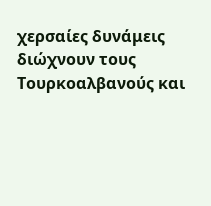χερσαίες δυνάμεις διώχνουν τους Τουρκοαλβανούς και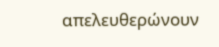απελευθερώνουν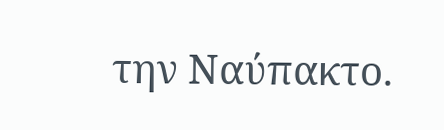την Ναύπακτο.